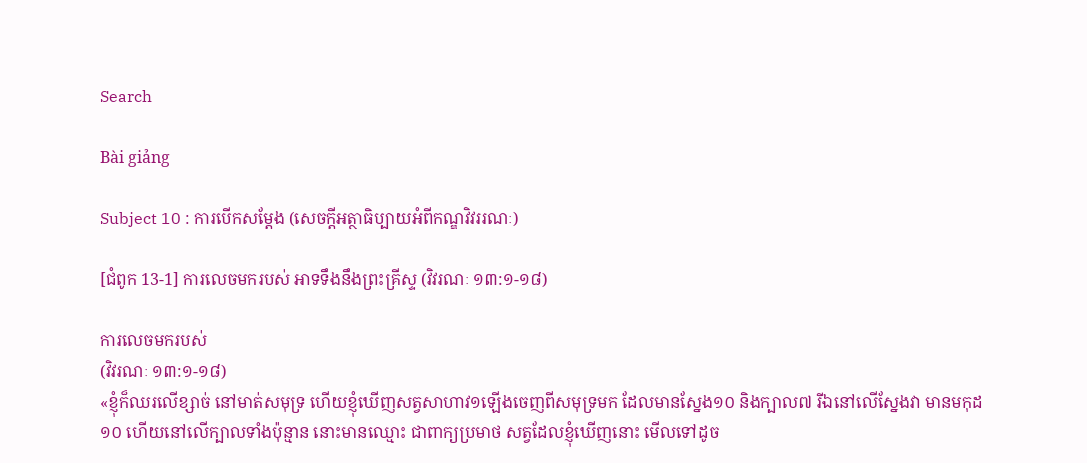Search

Bài giảng

Subject 10 : ការបើកសម្តែង (សេចក្តីអត្ថាធិប្បាយអំពីកណ្ឌវិវររណៈ)

[ជំពូក 13-1] ការលេចមករបស់ អាទទឹងនឹងព្រះគ្រីស្ទ (វិវរណៈ ១៣:១-១៨)

ការលេចមករបស់
(វិវរណៈ ១៣:១-១៨)
«ខ្ញុំក៏ឈរលើខ្សាច់ នៅមាត់សមុទ្រ ហើយខ្ញុំឃើញសត្វសាហាវ១ឡើងចេញពីសមុទ្រមក ដែលមានស្នែង១០ និងក្បាល៧ រីឯនៅលើស្នែងវា មានមកុដ១០ ហើយនៅលើក្បាលទាំងប៉ុន្មាន នោះមានឈ្មោះ ជាពាក្យប្រមាថ សត្វដែលខ្ញុំឃើញនោះ មើលទៅដូច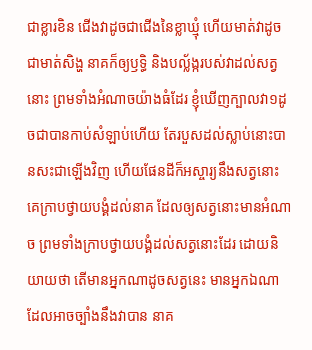ជាខ្លារខិន ជើងវាដូចជាជើងនៃខ្លាឃ្មុំ ហើយមាត់វាដូចជាមាត់សិង្ហ នាគក៏ឲ្យឫទ្ធិ និងបល្ល័ង្ករបស់វាដល់សត្វនោះ ព្រមទាំងអំណាចយ៉ាងធំដែរ ខ្ញុំឃើញក្បាលវា១ដូចជាបានកាប់សំឡាប់ហើយ តែរបួសដល់ស្លាប់នោះបានសះជាឡើងវិញ ហើយផែនដីក៏អស្ចារ្យនឹងសត្វនោះ គេក្រាបថ្វាយបង្គំដល់នាគ ដែលឲ្យសត្វនោះមានអំណាច ព្រមទាំងក្រាបថ្វាយបង្គំដល់សត្វនោះដែរ ដោយនិយាយថា តើមានអ្នកណាដូចសត្វនេះ មានអ្នកឯណាដែលអាចច្បាំងនឹងវាបាន នាគ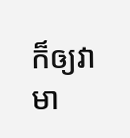ក៏ឲ្យវាមា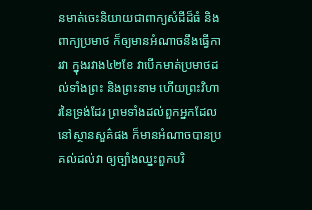នមាត់ចេះនិយាយជាពាក្យសំដីដ៏ធំ និងពាក្យប្រមាថ ក៏ឲ្យមានអំណាចនឹងធ្វើការវា ក្នុងរវាង៤២ខែ វាបើកមាត់ប្រមាថដល់ទាំងព្រះ និងព្រះនាម ហើយព្រះវិហារនៃទ្រង់ដែរ ព្រមទាំងដល់ពួកអ្នកដែលនៅស្ថានសួគ៌ផង ក៏មានអំណាចបានប្រគល់ដល់វា ឲ្យច្បាំងឈ្នះពួកបរិ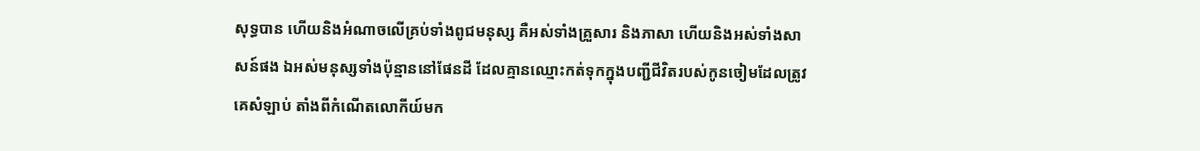សុទ្ធបាន ហើយនិងអំណាចលើគ្រប់ទាំងពូជមនុស្ស គឺអស់ទាំងគ្រួសារ និងភាសា ហើយនិងអស់ទាំងសាសន៍ផង ឯអស់មនុស្សទាំងប៉ុន្មាននៅផែនដី ដែលគ្មានឈ្មោះកត់ទុកក្នុងបញ្ជីជីវិតរបស់កូនចៀមដែលត្រូវគេសំឡាប់ តាំងពីកំណើតលោកីយ៍មក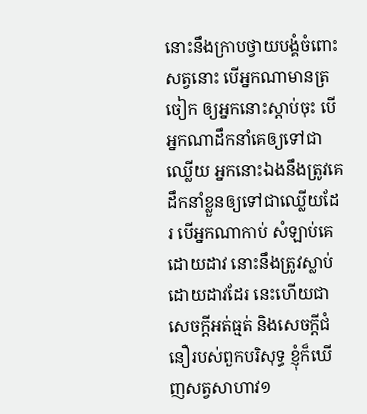នោះនឹងក្រាបថ្វាយបង្គំចំពោះសត្វនោះ បើអ្នកណាមានត្រចៀក ឲ្យអ្នកនោះស្តាប់ចុះ បើអ្នកណាដឹកនាំគេឲ្យទៅជាឈ្លើយ អ្នកនោះឯងនឹងត្រូវគេដឹកនាំខ្លួនឲ្យទៅជាឈ្លើយដែរ បើអ្នកណាកាប់ សំឡាប់គេដោយដាវ នោះនឹងត្រូវស្លាប់ដោយដាវដែរ នេះហើយជាសេចក្តីអត់ធ្មត់ និងសេចក្តីជំនឿរបស់ពួកបរិសុទ្ធ ខ្ញុំក៏ឃើញសត្វសាហាវ១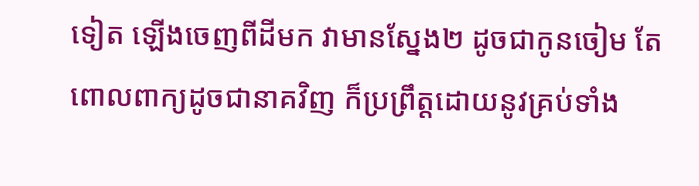ទៀត ឡើងចេញពីដីមក វាមានស្នែង២ ដូចជាកូនចៀម តែពោលពាក្យដូចជានាគវិញ ក៏ប្រព្រឹត្តដោយនូវគ្រប់ទាំង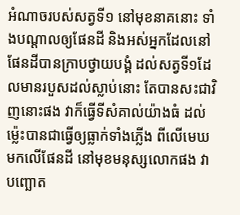អំណាចរបស់សត្វទី១ នៅមុខនាគនោះ ទាំងបណ្តាលឲ្យផែនដី និងអស់អ្នកដែលនៅផែនដីបានក្រាបថ្វាយបង្គំ ដល់សត្វទី១ដែលមានរបួសដល់ស្លាប់នោះ តែបានសះជាវិញនោះផង វាក៏ធ្វើទីសំគាល់យ៉ាងធំ ដល់ម៉្លេះបានជាធ្វើឲ្យធ្លាក់ទាំងភ្លើង ពីលើមេឃមកលើផែនដី នៅមុខមនុស្សលោកផង វាបញ្ឆោត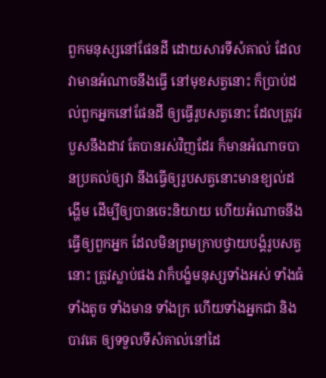ពួកមនុស្សនៅផែនដី ដោយសារទីសំគាល់ ដែលវាមានអំណាចនឹងធ្វើ នៅមុខសត្វនោះ ក៏ប្រាប់ដល់ពួកអ្នកនៅផែនដី ឲ្យធ្វើរូបសត្វនោះ ដែលត្រូវរបួសនឹងដាវ តែបានរស់វិញដែរ ក៏មានអំណាចបានប្រគល់ឲ្យវា នឹងធ្វើឲ្យរូបសត្វនោះមានខ្យល់ដង្ហើម ដើម្បីឲ្យបានចេះនិយាយ ហើយអំណាចនឹងធ្វើឲ្យពួកអ្នក ដែលមិនព្រមក្រាបថ្វាយបង្គំរូបសត្វនោះ ត្រូវស្លាប់ផង វាក៏បង្ខំមនុស្សទាំងអស់ ទាំងធំ ទាំងតូច ទាំងមាន ទាំងក្រ ហើយទាំងអ្នកជា និងបាវគេ ឲ្យទទួលទីសំគាល់នៅដៃ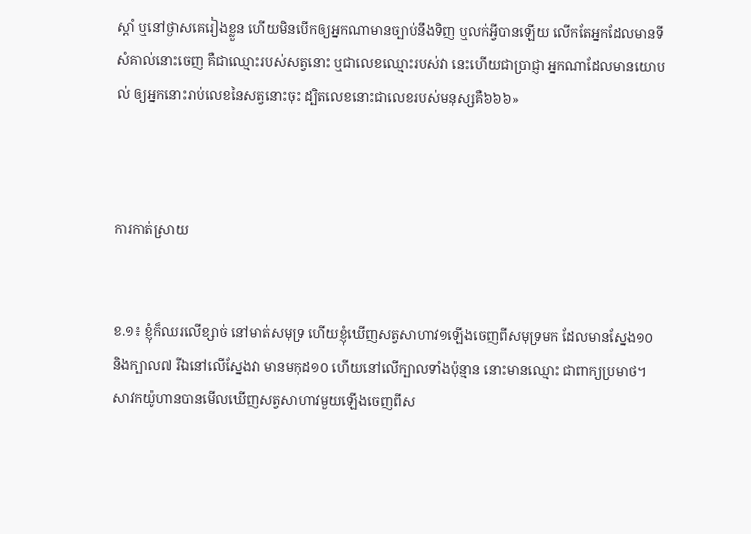ស្តាំ ឬនៅថ្ងាសគេរៀងខ្លួន ហើយមិនបើកឲ្យអ្នកណាមានច្បាប់នឹងទិញ ឬលក់អ្វីបានឡើយ លើកតែអ្នកដែលមានទីសំគាល់នោះចេញ គឺជាឈ្មោះរបស់សត្វនោះ ឬជាលេខឈ្មោះរបស់វា នេះហើយជាប្រាជ្ញា អ្នកណាដែលមានយោបល់ ឲ្យអ្នកនោះរាប់លេខនៃសត្វនោះចុះ ដ្បិតលេខនោះជាលេខរបស់មនុស្សគឺ៦៦៦»



ការកាត់ស្រាយ


ខ.១៖ ខ្ញុំក៏ឈរលើខ្សាច់ នៅមាត់សមុទ្រ ហើយខ្ញុំឃើញសត្វសាហាវ១ឡើងចេញពីសមុទ្រមក ដែលមានស្នែង១០ និងក្បាល៧ រីឯនៅលើស្នែងវា មានមកុដ១០ ហើយនៅលើក្បាលទាំងប៉ុន្មាន នោះមានឈ្មោះ ជាពាក្យប្រមាថ។
សាវកយ៉ូហានបានមើលឃើញសត្វសាហាវមួយឡើងចេញពីស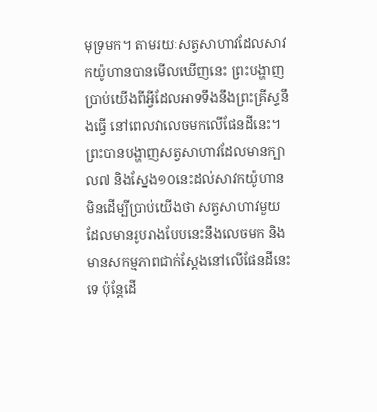មុទ្រមក។ តាមរយៈសត្វសាហាវដែលសាវកយ៉ូហានបានមើលឃើញនេះ ព្រះបង្ហាញប្រាប់យើងពីអ្វីដែលអាទទឹងនឹងព្រះគ្រីស្ទនឹងធ្វើ នៅពេលវាលេចមកលើផែនដីនេះ។ ព្រះបានបង្ហាញសត្វសាហាវដែលមានក្បាល៧ និងស្នែង១០នេះដល់សាវកយ៉ូហាន មិនដើម្បីប្រាប់យើងថា សត្វសាហាវមួយដែលមានរូបរាងបែបនេះនឹងលេចមក និងមានសកម្មភាពជាក់ស្តែងនៅលើផែនដីនេះទេ ប៉ុន្តែដើ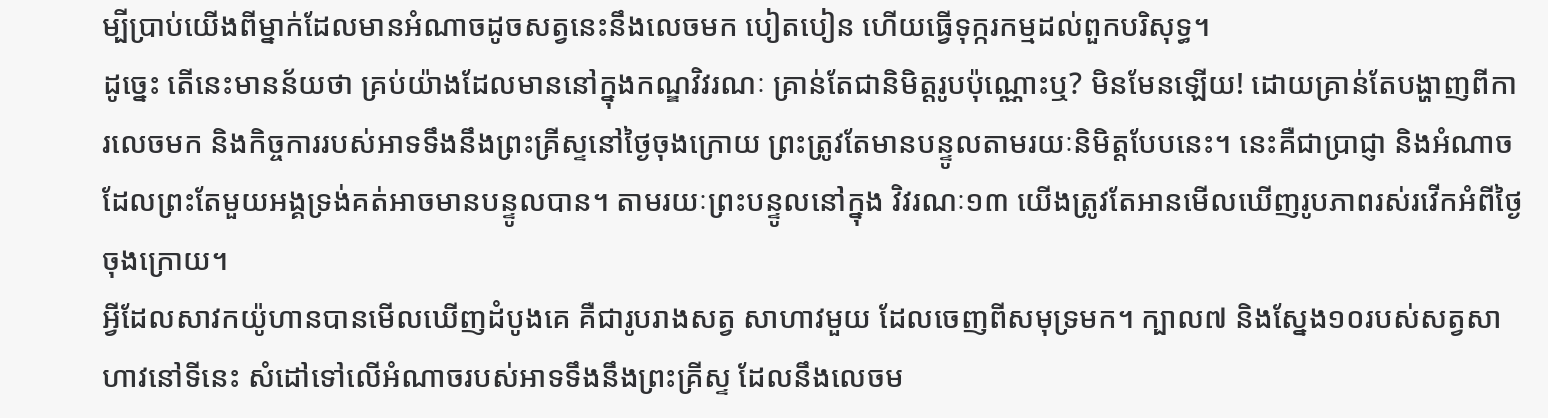ម្បីប្រាប់យើងពីម្នាក់ដែលមានអំណាចដូចសត្វនេះនឹងលេចមក បៀតបៀន ហើយធ្វើទុក្ករកម្មដល់ពួកបរិសុទ្ធ។
ដូច្នេះ តើនេះមានន័យថា គ្រប់យ៉ាងដែលមាននៅក្នុងកណ្ឌវិវរណៈ គ្រាន់តែជានិមិត្តរូបប៉ុណ្ណោះឬ? មិនមែនឡើយ! ដោយគ្រាន់តែបង្ហាញពីការលេចមក និងកិច្ចការរបស់អាទទឹងនឹងព្រះគ្រីស្ទនៅថ្ងៃចុងក្រោយ ព្រះត្រូវតែមានបន្ទូលតាមរយៈនិមិត្តបែបនេះ។ នេះគឺជាប្រាជ្ញា និងអំណាច ដែលព្រះតែមួយអង្គទ្រង់គត់អាចមានបន្ទូលបាន។ តាមរយៈព្រះបន្ទូលនៅក្នុង វិវរណៈ១៣ យើងត្រូវតែអានមើលឃើញរូបភាពរស់រវើកអំពីថ្ងៃចុងក្រោយ។
អ្វីដែលសាវកយ៉ូហានបានមើលឃើញដំបូងគេ គឺជារូបរាងសត្វ សាហាវមួយ ដែលចេញពីសមុទ្រមក។ ក្បាល៧ និងស្នែង១០របស់សត្វសាហាវនៅទីនេះ សំដៅទៅលើអំណាចរបស់អាទទឹងនឹងព្រះគ្រីស្ទ ដែលនឹងលេចម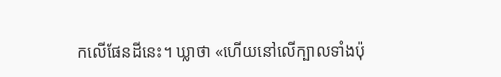កលើផែនដីនេះ។ ឃ្លាថា «ហើយនៅលើក្បាលទាំងប៉ុ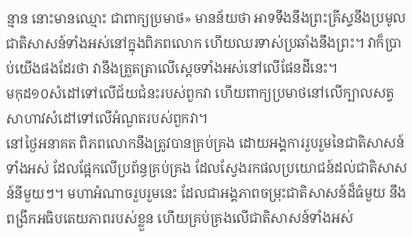ន្មាន នោះមានឈ្មោះ ជាពាក្យប្រមាថ» មានន័យថា អាទទឹងនឹងព្រះគ្រីស្ទនឹងប្រមូលជាតិសាសន៍ទាំងអស់នៅក្នុងពិភពលោក ហើយឈរទាស់ប្រឆាំងនឹងព្រះ។ វាក៏ប្រាប់យើងផងដែរថា វានឹងត្រួតត្រាលើស្តេចទាំងអស់នៅលើផែនដីនេះ។
មកុដ១០សំដៅទៅលើជ័យជំនះរបស់ពួកវា ហើយពាក្យប្រមាថនៅលើក្បាលសត្វសាហាវសំដៅទៅលើអំណួតរបស់ពួកវា។
នៅថ្ងៃអនាគត ពិភពលោកនឹងត្រូវបានគ្រប់គ្រង ដោយអង្គការរួបរួមនៃជាតិសាសន៍ទាំងអស់ ដែលផ្អែកលើប្រព័ន្ធគ្រប់គ្រង ដែលស្វែងរកផលប្រយោជន៍ដល់ជាតិសាសន៍នីមួយៗ។ មហាអំណាចរួបរួមនេះ ដែលជាអង្គភាពចម្រុះជាតិសាសន៍ដ៏ធំមួយ នឹងពង្រីកអធិបតេយភាពរបស់ខ្លួន ហើយគ្រប់គ្រងលើជាតិសាសន៍ទាំងអស់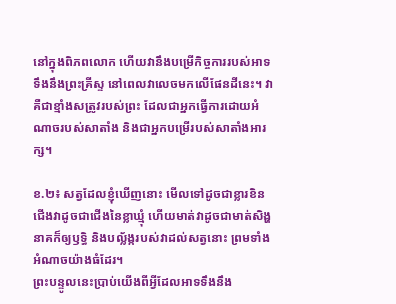នៅក្នុងពិភពលោក ហើយវានឹងបម្រើកិច្ចការរបស់អាទទឹងនឹងព្រះគ្រីស្ទ នៅពេលវាលេចមកលើផែនដីនេះ។ វាគឺជាខ្មាំងសត្រូវរបស់ព្រះ ដែលជាអ្នកធ្វើការដោយអំណាចរបស់សាតាំង និងជាអ្នកបម្រើរបស់សាតាំងអារក្ស។

ខ.២៖ សត្វដែលខ្ញុំឃើញនោះ មើលទៅដូចជាខ្លារខិន ជើងវាដូចជាជើងនៃខ្លាឃ្មុំ ហើយមាត់វាដូចជាមាត់សិង្ហ នាគក៏ឲ្យឫទ្ធិ និងបល្ល័ង្ករបស់វាដល់សត្វនោះ ព្រមទាំងអំណាចយ៉ាងធំដែរ។
ព្រះបន្ទូលនេះប្រាប់យើងពីអ្វីដែលអាទទឹងនឹង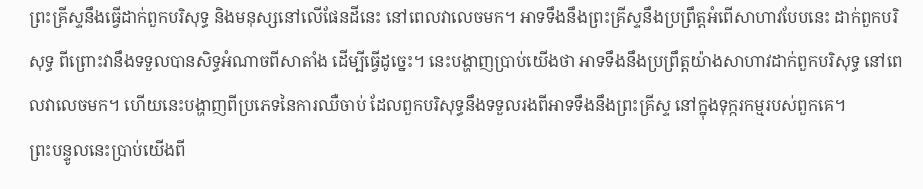ព្រះគ្រីស្ទនឹងធ្វើដាក់ពួកបរិសុទ្ធ និងមនុស្សនៅលើផែនដីនេះ នៅពេលវាលេចមក។ អាទទឹងនឹងព្រះគ្រីស្ទនឹងប្រព្រឹត្តអំពើសាហាវបែបនេះ ដាក់ពួកបរិសុទ្ធ ពីព្រោះវានឹងទទួលបានសិទ្ធអំណាចពីសាតាំង ដើម្បីធ្វើដូច្នេះ។ នេះបង្ហាញប្រាប់យើងថា អាទទឹងនឹងប្រព្រឹត្តយ៉ាងសាហាវដាក់ពួកបរិសុទ្ធ នៅពេលវាលេចមក។ ហើយនេះបង្ហាញពីប្រភេទនៃការឈឺចាប់ ដែលពួកបរិសុទ្ធនឹងទទួលរងពីអាទទឹងនឹងព្រះគ្រីស្ទ នៅក្នុងទុក្ករកម្មរបស់ពួកគេ។
ព្រះបន្ទូលនេះប្រាប់យើងពី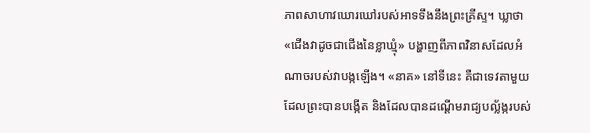ភាពសាហាវឃោរឃៅរបស់អាទទឹងនឹងព្រះគ្រីស្ទ។ ឃ្លាថា «ជើងវាដូចជាជើងនៃខ្លាឃ្មុំ» បង្ហាញពីភាពវិនាសដែលអំណាចរបស់វាបង្កឡើង។ «នាគ» នៅទីនេះ គឺជាទេវតាមួយ ដែលព្រះបានបង្កើត និងដែលបានដណ្តើមរាជ្យបល្ល័ង្ករបស់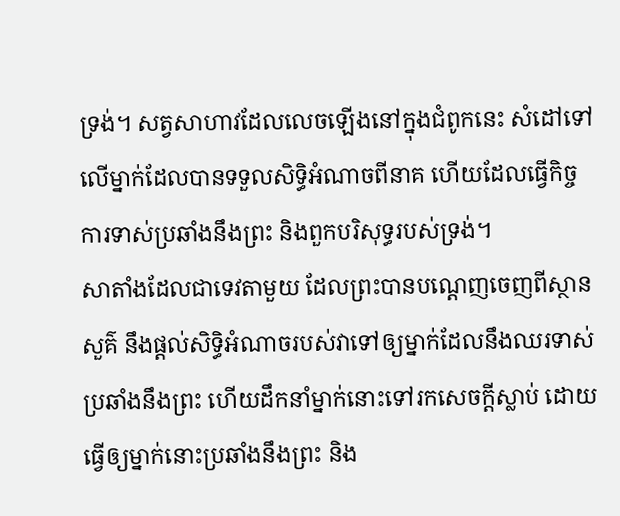ទ្រង់។ សត្វសាហាវដែលលេចឡើងនៅក្នុងជំពូកនេះ សំដៅទៅលើម្នាក់ដែលបានទទួលសិទ្ធិអំណាចពីនាគ ហើយដែលធ្វើកិច្ចការទាស់ប្រឆាំងនឹងព្រះ និងពួកបរិសុទ្ធរបស់ទ្រង់។
សាតាំងដែលជាទេវតាមួយ ដែលព្រះបានបណ្តេញចេញពីស្ថានសួគ៌ នឹងផ្តល់សិទ្ធិអំណាចរបស់វាទៅឲ្យម្នាក់ដែលនឹងឈរទាស់ប្រឆាំងនឹងព្រះ ហើយដឹកនាំម្នាក់នោះទៅរកសេចក្តីស្លាប់ ដោយធ្វើឲ្យម្នាក់នោះប្រឆាំងនឹងព្រះ និង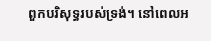ពួកបរិសុទ្ធរបស់ទ្រង់។ នៅពេលអ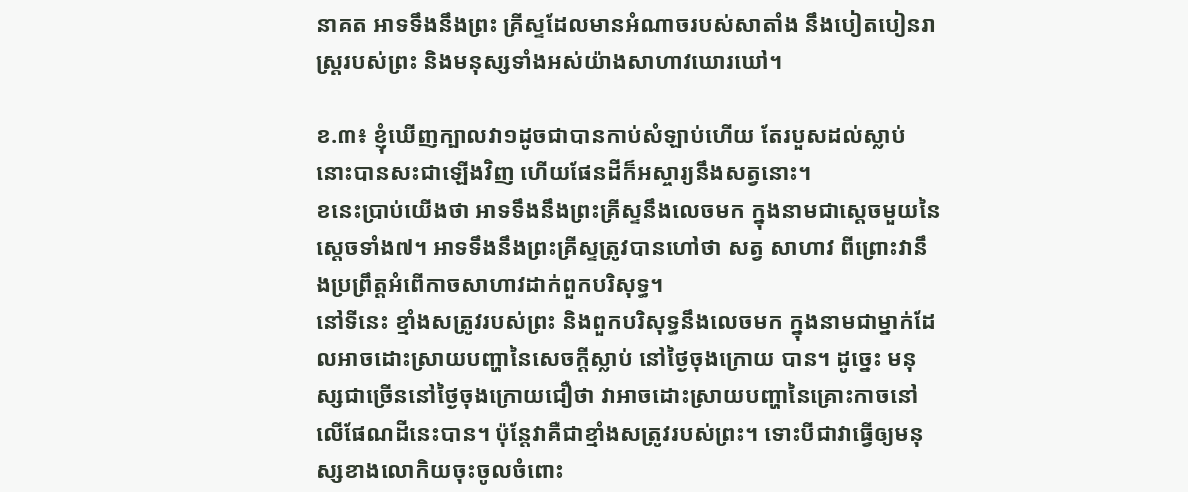នាគត អាទទឹងនឹងព្រះ គ្រីស្ទដែលមានអំណាចរបស់សាតាំង នឹងបៀតបៀនរាស្ត្ររបស់ព្រះ និងមនុស្សទាំងអស់យ៉ាងសាហាវឃោរឃៅ។

ខ.៣៖ ខ្ញុំឃើញក្បាលវា១ដូចជាបានកាប់សំឡាប់ហើយ តែរបួសដល់ស្លាប់នោះបានសះជាឡើងវិញ ហើយផែនដីក៏អស្ចារ្យនឹងសត្វនោះ។
ខនេះប្រាប់យើងថា អាទទឹងនឹងព្រះគ្រីស្ទនឹងលេចមក ក្នុងនាមជាស្តេចមួយនៃស្តេចទាំង៧។ អាទទឹងនឹងព្រះគ្រីស្ទត្រូវបានហៅថា សត្វ សាហាវ ពីព្រោះវានឹងប្រព្រឹត្តអំពើកាចសាហាវដាក់ពួកបរិសុទ្ធ។
នៅទីនេះ ខ្មាំងសត្រូវរបស់ព្រះ និងពួកបរិសុទ្ធនឹងលេចមក ក្នុងនាមជាម្នាក់ដែលអាចដោះស្រាយបញ្ហានៃសេចក្តីស្លាប់ នៅថ្ងៃចុងក្រោយ បាន។ ដូច្នេះ មនុស្សជាច្រើននៅថ្ងៃចុងក្រោយជឿថា វាអាចដោះស្រាយបញ្ហានៃគ្រោះកាចនៅលើផែណដីនេះបាន។ ប៉ុន្តែវាគឺជាខ្មាំងសត្រូវរបស់ព្រះ។ ទោះបីជាវាធ្វើឲ្យមនុស្សខាងលោកិយចុះចូលចំពោះ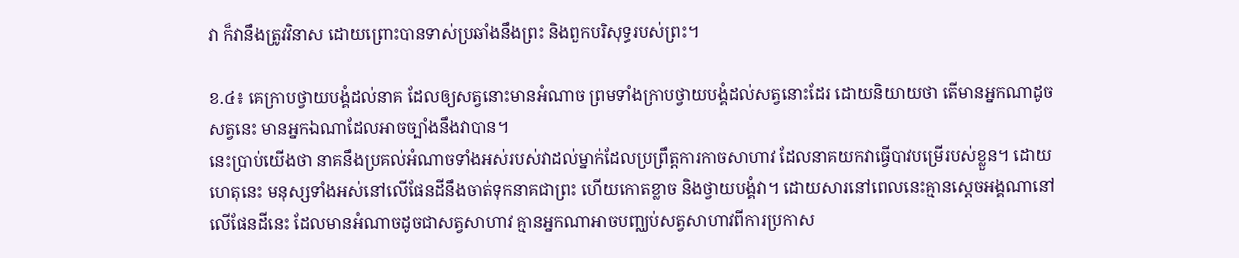វា ក៏វានឹងត្រូវវិនាស ដោយព្រោះបានទាស់ប្រឆាំងនឹងព្រះ និងពួកបរិសុទ្ធរបស់ព្រះ។

ខ.៤៖ គេក្រាបថ្វាយបង្គំដល់នាគ ដែលឲ្យសត្វនោះមានអំណាច ព្រមទាំងក្រាបថ្វាយបង្គំដល់សត្វនោះដែរ ដោយនិយាយថា តើមានអ្នកណាដូចសត្វនេះ មានអ្នកឯណាដែលអាចច្បាំងនឹងវាបាន។
នេះប្រាប់យើងថា នាគនឹងប្រគល់អំណាចទាំងអស់របស់វាដល់ម្នាក់ដែលប្រព្រឹត្តការកាចសាហាវ ដែលនាគយកវាធ្វើបាវបម្រើរបស់ខ្លួន។ ដោយហេតុនេះ មនុស្សទាំងអស់នៅលើផែនដីនឹងចាត់ទុកនាគជាព្រះ ហើយកោតខ្លាច និងថ្វាយបង្គំវា។ ដោយសារនៅពេលនេះគ្មានស្តេចអង្គណានៅលើផែនដីនេះ ដែលមានអំណាចដូចជាសត្វសាហាវ គ្មានអ្នកណាអាចបញ្ឈប់សត្វសាហាវពីការប្រកាស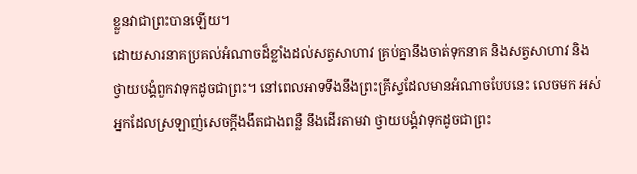ខ្លួនវាជាព្រះបានឡើយ។
ដោយសារនាគប្រគល់អំណាចដ៏ខ្លាំងដល់សត្វសាហាវ គ្រប់គ្នានឹងចាត់ទុកនាគ និងសត្វសាហាវ និងថ្វាយបង្គំពួកវាទុកដូចជាព្រះ។ នៅពេលអាទទឹងនឹងព្រះគ្រីស្ទដែលមានអំណាចបែបនេះ លេចមក អស់អ្នកដែលស្រឡាញ់សេចក្តីងងឹតជាងពន្លឺ នឹងដើរតាមវា ថ្វាយបង្គំវាទុកដូចជាព្រះ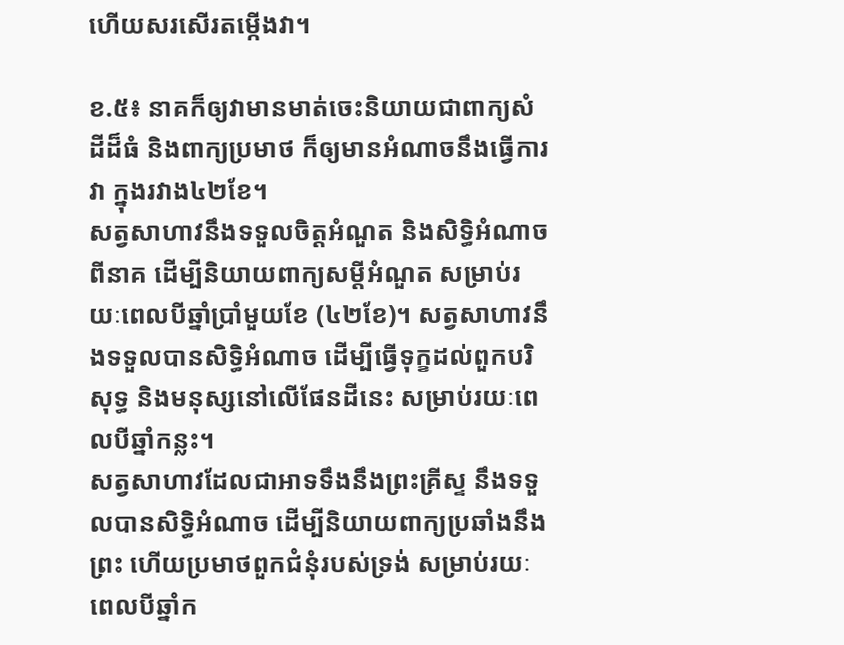ហើយសរសើរតម្កើងវា។

ខ.៥៖ នាគក៏ឲ្យវាមានមាត់ចេះនិយាយជាពាក្យសំដីដ៏ធំ និងពាក្យប្រមាថ ក៏ឲ្យមានអំណាចនឹងធ្វើការវា ក្នុងរវាង៤២ខែ។
សត្វសាហាវនឹងទទួលចិត្តអំណួត និងសិទ្ធិអំណាចពីនាគ ដើម្បីនិយាយពាក្យសម្តីអំណួត សម្រាប់រយៈពេលបីឆ្នាំប្រាំមួយខែ (៤២ខែ)។ សត្វសាហាវនឹងទទួលបានសិទ្ធិអំណាច ដើម្បីធ្វើទុក្ខដល់ពួកបរិសុទ្ធ និងមនុស្សនៅលើផែនដីនេះ សម្រាប់រយៈពេលបីឆ្នាំកន្លះ។
សត្វសាហាវដែលជាអាទទឹងនឹងព្រះគ្រីស្ទ នឹងទទួលបានសិទ្ធិអំណាច ដើម្បីនិយាយពាក្យប្រឆាំងនឹងព្រះ ហើយប្រមាថពួកជំនុំរបស់ទ្រង់ សម្រាប់រយៈពេលបីឆ្នាំក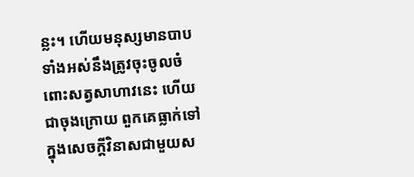ន្លះ។ ហើយមនុស្សមានបាបទាំងអស់នឹងត្រូវចុះចូលចំពោះសត្វសាហាវនេះ ហើយជាចុងក្រោយ ពួកគេធ្លាក់ទៅក្នុងសេចក្តីវិនាសជាមួយស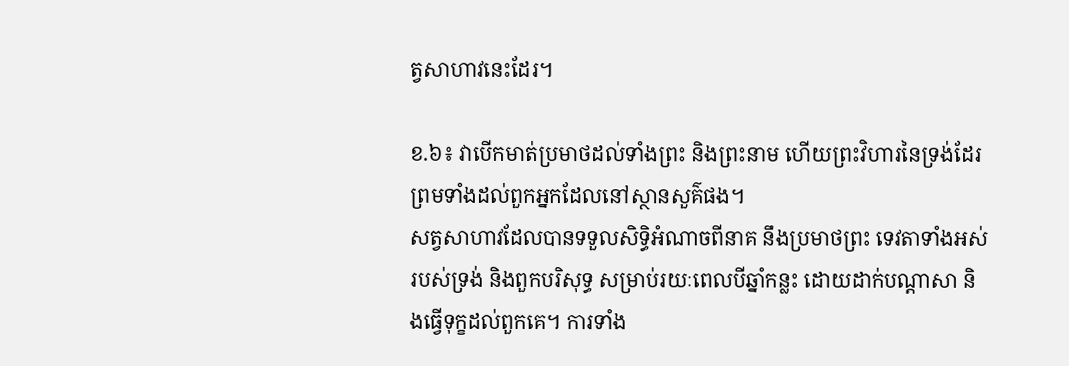ត្វសាហាវនេះដែរ។

ខ.៦៖ វាបើកមាត់ប្រមាថដល់ទាំងព្រះ និងព្រះនាម ហើយព្រះវិហារនៃទ្រង់ដែរ ព្រមទាំងដល់ពួកអ្នកដែលនៅស្ថានសួគ៌ផង។
សត្វសាហាវដែលបានទទួលសិទ្ធិអំណាចពីនាគ នឹងប្រមាថព្រះ ទេវតាទាំងអស់របស់ទ្រង់ និងពួកបរិសុទ្ធ សម្រាប់រយៈពេលបីឆ្នាំកន្លះ ដោយដាក់បណ្តាសា និងធ្វើទុក្ខដល់ពួកគេ។ ការទាំង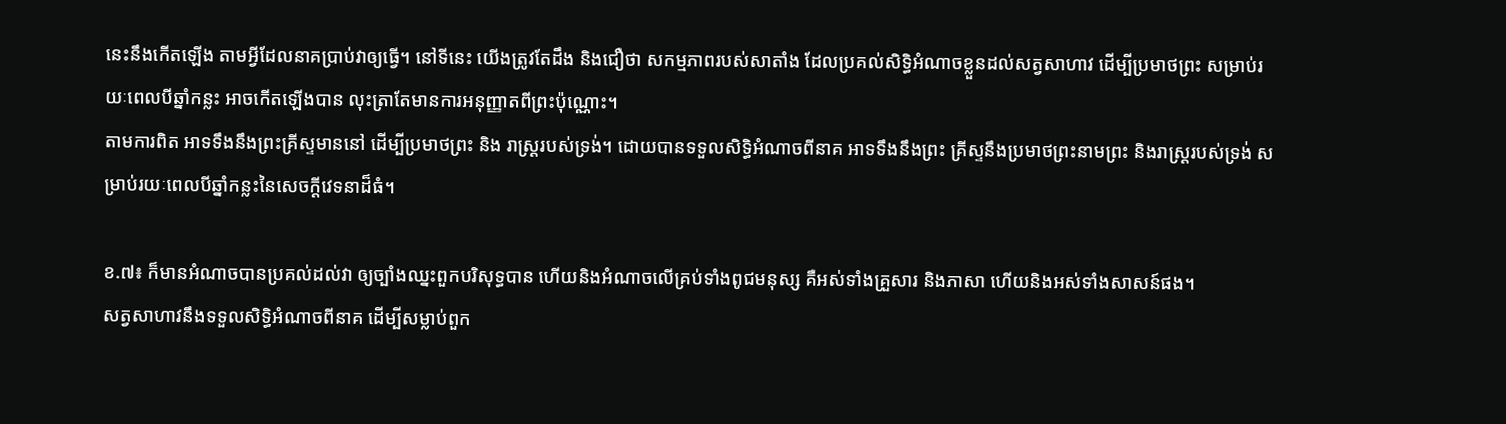នេះនឹងកើតឡើង តាមអ្វីដែលនាគប្រាប់វាឲ្យធ្វើ។ នៅទីនេះ យើងត្រូវតែដឹង និងជឿថា សកម្មភាពរបស់សាតាំង ដែលប្រគល់សិទ្ធិអំណាចខ្លួនដល់សត្វសាហាវ ដើម្បីប្រមាថព្រះ សម្រាប់រយៈពេលបីឆ្នាំកន្លះ អាចកើតឡើងបាន លុះត្រាតែមានការអនុញ្ញាតពីព្រះប៉ុណ្ណោះ។
តាមការពិត អាទទឹងនឹងព្រះគ្រីស្ទមាននៅ ដើម្បីប្រមាថព្រះ និង រាស្ត្ររបស់ទ្រង់។ ដោយបានទទួលសិទ្ធិអំណាចពីនាគ អាទទឹងនឹងព្រះ គ្រីស្ទនឹងប្រមាថព្រះនាមព្រះ និងរាស្ត្ររបស់ទ្រង់ សម្រាប់រយៈពេលបីឆ្នាំកន្លះនៃសេចក្តីវេទនាដ៏ធំ។

ខ.៧៖ ក៏មានអំណាចបានប្រគល់ដល់វា ឲ្យច្បាំងឈ្នះពួកបរិសុទ្ធបាន ហើយនិងអំណាចលើគ្រប់ទាំងពូជមនុស្ស គឺអស់ទាំងគ្រួសារ និងភាសា ហើយនិងអស់ទាំងសាសន៍ផង។
សត្វសាហាវនឹងទទួលសិទ្ធិអំណាចពីនាគ ដើម្បីសម្លាប់ពួក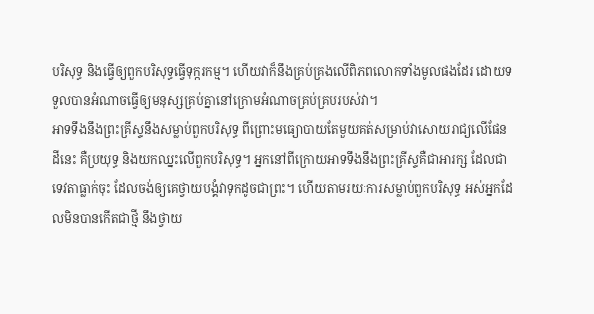បរិសុទ្ធ និងធ្វើឲ្យពួកបរិសុទ្ធធ្វើទុក្ករកម្ម។ ហើយវាក៏នឹងគ្រប់គ្រងលើពិភពលោកទាំងមូលផងដែរ ដោយទទួលបានអំណាចធ្វើឲ្យមនុស្សគ្រប់គ្នានៅក្រោមអំណាចគ្រប់គ្របរបស់វា។
អាទទឹងនឹងព្រះគ្រីស្ទនឹងសម្លាប់ពួកបរិសុទ្ធ ពីព្រោះមធ្យោបាយតែមួយគត់សម្រាប់វាសោយរាជ្យលើផែនដីនេះ គឺប្រយុទ្ធ និងយកឈ្នះលើពួកបរិសុទ្ធ។ អ្នកនៅពីក្រោយអាទទឹងនឹងព្រះគ្រីស្ទគឺជាអារក្ស ដែលជាទេវតាធ្លាក់ចុះ ដែលចង់ឲ្យគេថ្វាយបង្គំវាទុកដូចជាព្រះ។ ហើយតាមរយៈការសម្លាប់ពួកបរិសុទ្ធ អស់អ្នកដែលមិនបានកើតជាថ្មី នឹងថ្វាយ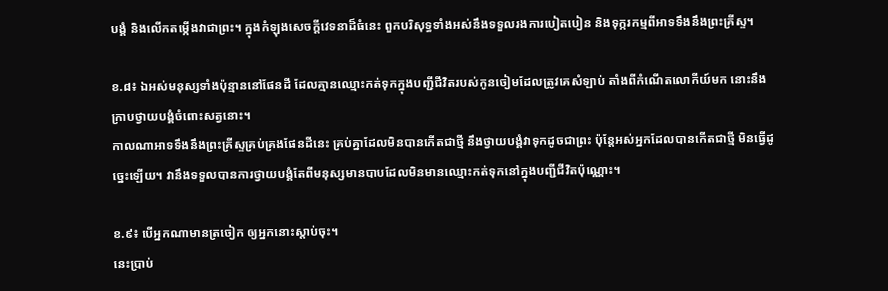បង្គំ និងលើកតម្កើងវាជាព្រះ។ ក្នុងកំឡុងសេចក្តីវេទនាដ៏ធំនេះ ពួកបរិសុទ្ធទាំងអស់នឹងទទួលរងការបៀតបៀន និងទុក្ករកម្មពីអាទទឹងនឹងព្រះគ្រីស្ទ។

ខ.៨៖ ឯអស់មនុស្សទាំងប៉ុន្មាននៅផែនដី ដែលគ្មានឈ្មោះកត់ទុកក្នុងបញ្ជីជីវិតរបស់កូនចៀមដែលត្រូវគេសំឡាប់ តាំងពីកំណើតលោកីយ៍មក នោះនឹងក្រាបថ្វាយបង្គំចំពោះសត្វនោះ។
កាលណាអាទទឹងនឹងព្រះគ្រីស្ទគ្រប់គ្រងផែនដីនេះ គ្រប់គ្នាដែលមិនបានកើតជាថ្មី នឹងថ្វាយបង្គំវាទុកដូចជាព្រះ ប៉ុន្តែអស់អ្នកដែលបានកើតជាថ្មី មិនធ្វើដូច្នេះឡើយ។ វានឹងទទួលបានការថ្វាយបង្គំតែពីមនុស្សមានបាបដែលមិនមានឈ្មោះកត់ទុកនៅក្នុងបញ្ជីជីវិតប៉ុណ្ណោះ។

ខ.៩៖ បើអ្នកណាមានត្រចៀក ឲ្យអ្នកនោះស្តាប់ចុះ។
នេះប្រាប់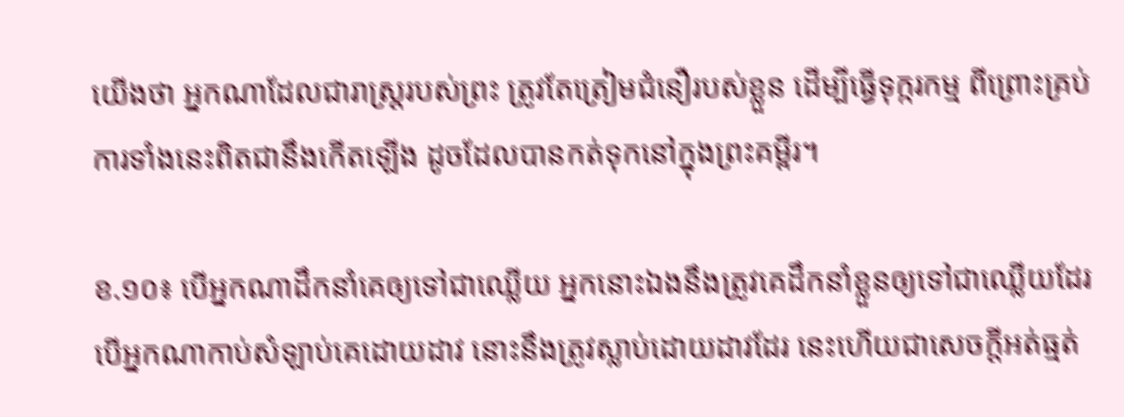យើងថា អ្នកណាដែលជារាស្ត្ររបស់ព្រះ ត្រូវតែត្រៀមជំនឿរបស់ខ្លួន ដើម្បីធ្វើទុក្ករកម្ម ពីព្រោះគ្រប់ការទាំងនេះពិតជានឹងកើតឡើង ដូចដែលបានកត់ទុកនៅក្នុងព្រះគម្ពីរ។

ខ.១០៖ បើអ្នកណាដឹកនាំគេឲ្យទៅជាឈ្លើយ អ្នកនោះឯងនឹងត្រូវគេដឹកនាំខ្លួនឲ្យទៅជាឈ្លើយដែរ បើអ្នកណាកាប់សំឡាប់គេដោយដាវ នោះនឹងត្រូវស្លាប់ដោយដាវដែរ នេះហើយជាសេចក្តីអត់ធ្មត់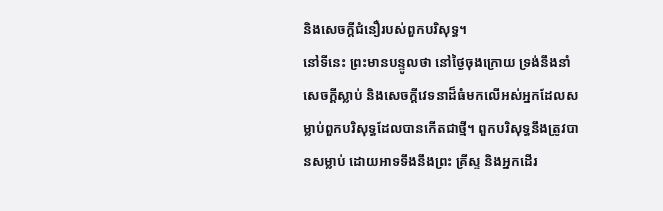និងសេចក្តីជំនឿរបស់ពួកបរិសុទ្ធ។
នៅទីនេះ ព្រះមានបន្ទូលថា នៅថ្ងៃចុងក្រោយ ទ្រង់នឹងនាំសេចក្តីស្លាប់ និងសេចក្តីវេទនាដ៏ធំមកលើអស់អ្នកដែលសម្លាប់ពួកបរិសុទ្ធដែលបានកើតជាថ្មី។ ពួកបរិសុទ្ធនឹងត្រូវបានសម្លាប់ ដោយអាទទឹងនឹងព្រះ គ្រីស្ទ និងអ្នកដើរ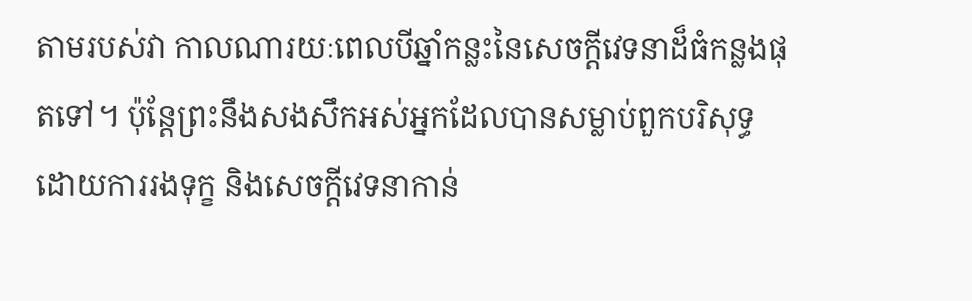តាមរបស់វា កាលណារយៈពេលបីឆ្នាំកន្លះនៃសេចក្តីវេទនាដ៏ធំកន្លងផុតទៅ។ ប៉ុន្តែព្រះនឹងសងសឹកអស់អ្នកដែលបានសម្លាប់ពួកបរិសុទ្ធ ដោយការរងទុក្ខ និងសេចក្តីវេទនាកាន់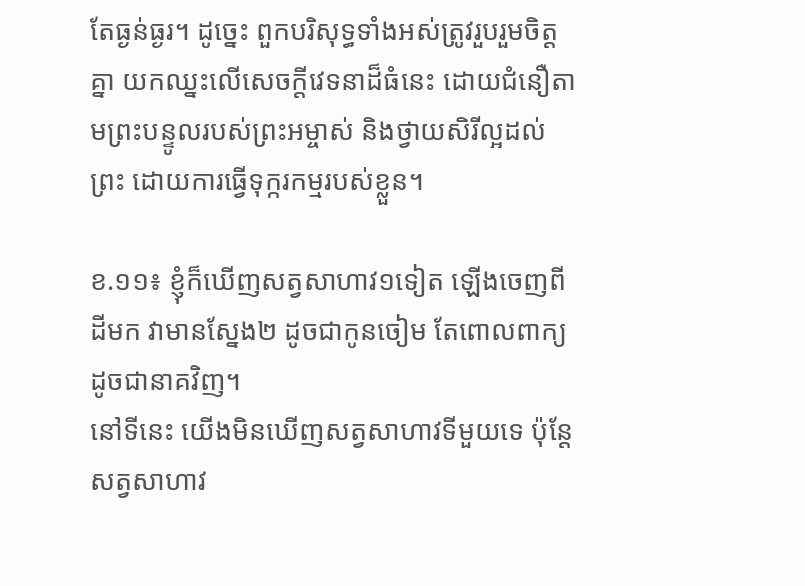តែធ្ងន់ធ្ងរ។ ដូច្នេះ ពួកបរិសុទ្ធទាំងអស់ត្រូវរួបរួមចិត្តគ្នា យកឈ្នះលើសេចក្តីវេទនាដ៏ធំនេះ ដោយជំនឿតាមព្រះបន្ទូលរបស់ព្រះអម្ចាស់ និងថ្វាយសិរីល្អដល់ព្រះ ដោយការធ្វើទុក្ករកម្មរបស់ខ្លួន។

ខ.១១៖ ខ្ញុំក៏ឃើញសត្វសាហាវ១ទៀត ឡើងចេញពីដីមក វាមានស្នែង២ ដូចជាកូនចៀម តែពោលពាក្យដូចជានាគវិញ។
នៅទីនេះ យើងមិនឃើញសត្វសាហាវទីមួយទេ ប៉ុន្តែសត្វសាហាវ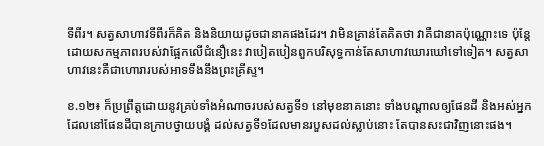ទីពីរ។ សត្វសាហាវទីពីរក៏គិត និងនិយាយដូចជានាគផងដែរ។ វាមិនគ្រាន់តែគិតថា វាគឺជានាគប៉ុណ្ណោះទេ ប៉ុន្តែដោយសកម្មភាពរបស់វាផ្អែកលើជំនឿនេះ វាបៀតបៀនពួកបរិសុទ្ធកាន់តែសាហាវឃោរឃៅទៅទៀត។ សត្វសាហាវនេះគឺជាហោរារបស់អាទទឹងនឹងព្រះគ្រីស្ទ។

ខ.១២៖ ក៏ប្រព្រឹត្តដោយនូវគ្រប់ទាំងអំណាចរបស់សត្វទី១ នៅមុខនាគនោះ ទាំងបណ្តាលឲ្យផែនដី និងអស់អ្នកដែលនៅផែនដីបានក្រាបថ្វាយបង្គំ ដល់សត្វទី១ដែលមានរបួសដល់ស្លាប់នោះ តែបានសះជាវិញនោះផង។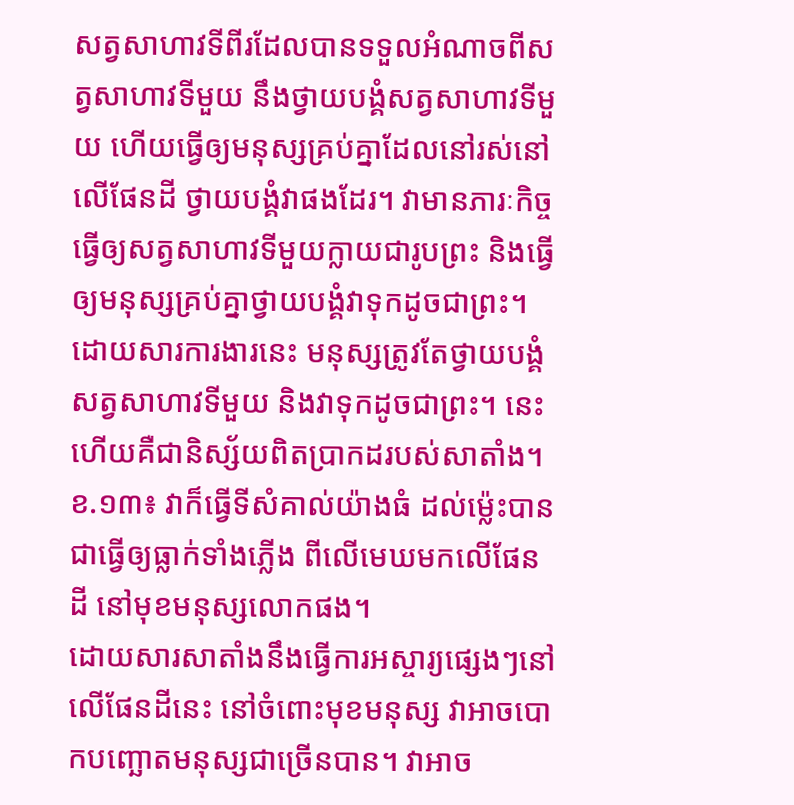សត្វសាហាវទីពីរដែលបានទទួលអំណាចពីសត្វសាហាវទីមួយ នឹងថ្វាយបង្គំសត្វសាហាវទីមួយ ហើយធ្វើឲ្យមនុស្សគ្រប់គ្នាដែលនៅរស់នៅលើផែនដី ថ្វាយបង្គំវាផងដែរ។ វាមានភារៈកិច្ចធ្វើឲ្យសត្វសាហាវទីមួយក្លាយជារូបព្រះ និងធ្វើឲ្យមនុស្សគ្រប់គ្នាថ្វាយបង្គំវាទុកដូចជាព្រះ។ ដោយសារការងារនេះ មនុស្សត្រូវតែថ្វាយបង្គំសត្វសាហាវទីមួយ និងវាទុកដូចជាព្រះ។ នេះហើយគឺជានិស្ស័យពិតប្រាកដរបស់សាតាំង។
ខ.១៣៖ វាក៏ធ្វើទីសំគាល់យ៉ាងធំ ដល់ម៉្លេះបានជាធ្វើឲ្យធ្លាក់ទាំងភ្លើង ពីលើមេឃមកលើផែនដី នៅមុខមនុស្សលោកផង។
ដោយសារសាតាំងនឹងធ្វើការអស្ចារ្យផ្សេងៗនៅលើផែនដីនេះ នៅចំពោះមុខមនុស្ស វាអាចបោកបញ្ឆោតមនុស្សជាច្រើនបាន។ វាអាច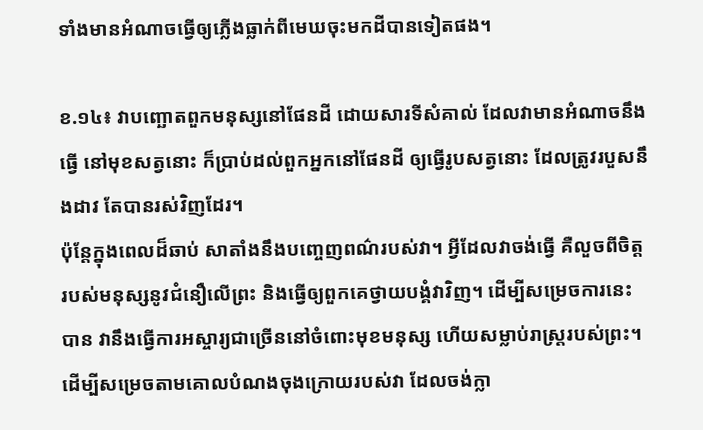ទាំងមានអំណាចធ្វើឲ្យភ្លើងធ្លាក់ពីមេឃចុះមកដីបានទៀតផង។

ខ.១៤៖ វាបញ្ឆោតពួកមនុស្សនៅផែនដី ដោយសារទីសំគាល់ ដែលវាមានអំណាចនឹងធ្វើ នៅមុខសត្វនោះ ក៏ប្រាប់ដល់ពួកអ្នកនៅផែនដី ឲ្យធ្វើរូបសត្វនោះ ដែលត្រូវរបួសនឹងដាវ តែបានរស់វិញដែរ។
ប៉ុន្តែក្នុងពេលដ៏ឆាប់ សាតាំងនឹងបញ្ចេញពណ៌របស់វា។ អ្វីដែលវាចង់ធ្វើ គឺលួចពីចិត្តរបស់មនុស្សនូវជំនឿលើព្រះ និងធ្វើឲ្យពួកគេថ្វាយបង្គំវាវិញ។ ដើម្បីសម្រេចការនេះបាន វានឹងធ្វើការអស្ចារ្យជាច្រើននៅចំពោះមុខមនុស្ស ហើយសម្លាប់រាស្ត្ររបស់ព្រះ។ ដើម្បីសម្រេចតាមគោលបំណងចុងក្រោយរបស់វា ដែលចង់ក្លា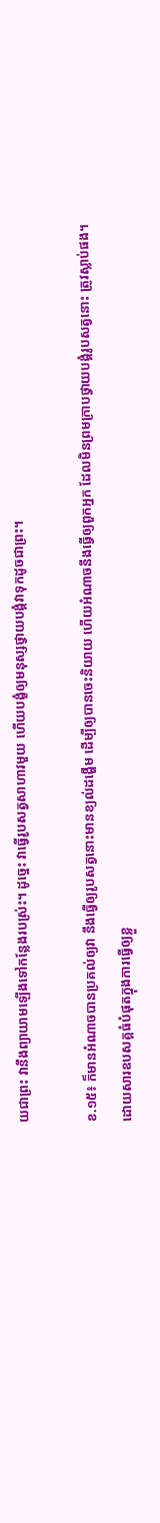យជាព្រះ វានឹងព្យាយាមឡើងទៅកន្លែងរបស់្រះ។ ដូច្នេះ វាធ្វើរូបសត្វសាហាវមួយ ហើយបង្ខំឲ្យមនុស្សថ្វាយបង្គំវាទុកដូចជាព្រះ។

ខ.១៥៖ ក៏មានអំណាចបានប្រគល់ឲ្យវា នឹងធ្វើឲ្យរូបសត្វនោះមានខ្យល់ដង្ហើម ដើម្បីឲ្យបានចេះនិយាយ ហើយអំណាចនឹងធ្វើឲ្យពួកអ្នក ដែលមិនព្រមក្រាបថ្វាយបង្គំរូបសត្វនោះ ត្រូវស្លាប់ផង។
ដោយសារឧបសគ្គធំបំផុតក្នុងការធ្វើឲ្យខ្លួ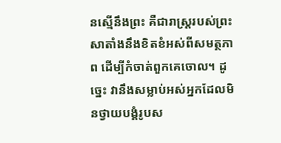នស្មើនឹងព្រះ គឺជារាស្ត្ររបស់ព្រះ សាតាំងនឹងខិតខំអស់ពីសមត្ថភាព ដើម្បីកំចាត់ពួកគេចោល។ ដូច្នេះ វានឹងសម្លាប់អស់អ្នកដែលមិនថ្វាយបង្គំរូបស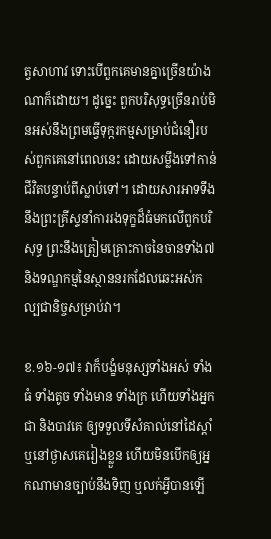ត្វសាហាវ ទោះបើពួកគេមានគ្នាច្រើនយ៉ាងណាក៏ដោយ។ ដូច្នេះ ពួកបរិសុទ្ធច្រើនរាប់មិនអស់នឹងព្រមធ្វើទុក្ករកម្មសម្រាប់ជំនឿរបស់ពួកគេនៅពេលនេះ ដោយសម្លឹងទៅកាន់ជីវិតបន្ទាប់ពីស្លាប់ទៅ។ ដោយសារអាទទឹងនឹងព្រះគ្រីស្ទនាំការរងទុក្ខដ៏ធំមកលើពួកបរិសុទ្ធ ព្រះនឹងត្រៀមគ្រោះកាចនៃចានទាំង៧ និងទណ្ឌកម្មនៃស្ថាននរកដែលឆេះអស់កល្បជានិច្ចសម្រាប់វា។

ខ.១៦-១៧៖ វាក៏បង្ខំមនុស្សទាំងអស់ ទាំងធំ ទាំងតូច ទាំងមាន ទាំងក្រ ហើយទាំងអ្នកជា និងបាវគេ ឲ្យទទួលទីសំគាល់នៅដៃស្តាំ ឬនៅថ្ងាសគេរៀងខ្លួន ហើយមិនបើកឲ្យអ្នកណាមានច្បាប់នឹងទិញ ឬលក់អ្វីបានឡើ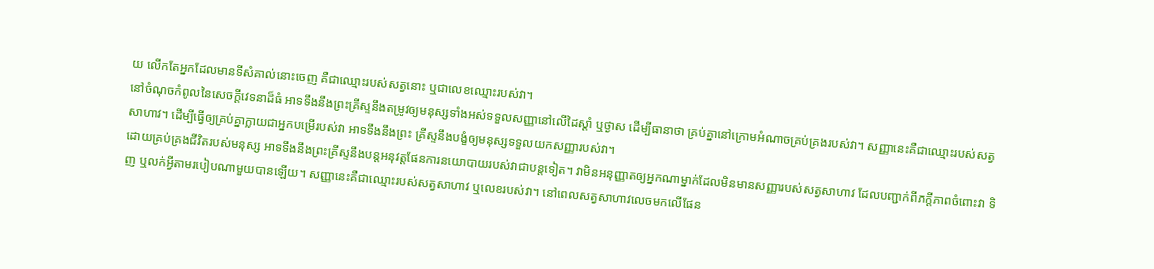យ លើកតែអ្នកដែលមានទីសំគាល់នោះចេញ គឺជាឈ្មោះរបស់សត្វនោះ ឬជាលេខឈ្មោះរបស់វា។
នៅចំណុចកំពូលនៃសេចក្តីវេទនាដ៏ធំ អាទទឹងនឹងព្រះគ្រីស្ទនឹងតម្រូវឲ្យមនុស្សទាំងអស់ទទួលសញ្ញានៅលើដៃស្តាំ ឬថ្ងាស ដើម្បីធានាថា គ្រប់គ្នានៅក្រោមអំណាចគ្រប់គ្រងរបស់វា។ សញ្ញានេះគឺជាឈ្មោះរបស់សត្វសាហាវ។ ដើម្បីធ្វើឲ្យគ្រប់គ្នាក្លាយជាអ្នកបម្រើរបស់វា អាទទឹងនឹងព្រះ គ្រីស្ទនឹងបង្ខំឲ្យមនុស្សទទួលយកសញ្ញារបស់វា។
ដោយគ្រប់គ្រងជីវិតរបស់មនុស្ស អាទទឹងនឹងព្រះគ្រីស្ទនឹងបន្តអនុវត្តផែនការនយោបាយរបស់វាជាបន្តទៀត។ វាមិនអនុញ្ញាតឲ្យអ្នកណាម្នាក់ដែលមិនមានសញ្ញារបស់សត្វសាហាវ ដែលបញ្ជាក់ពីភក្តីភាពចំពោះវា ទិញ ឬលក់អ្វីតាមរបៀបណាមួយបានឡើយ។ សញ្ញានេះគឺជាឈ្មោះរបស់សត្វសាហាវ ឬលេខរបស់វា។ នៅពេលសត្វសាហាវលេចមកលើផែន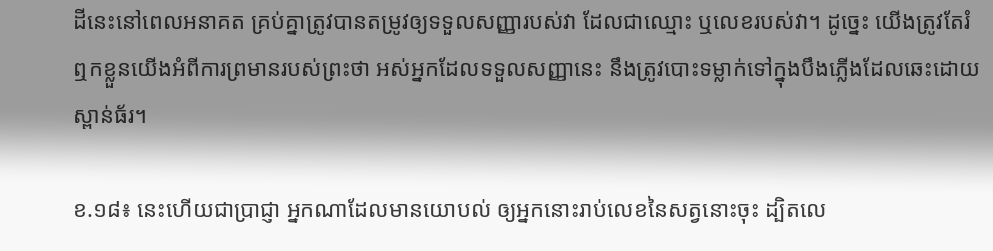ដីនេះនៅពេលអនាគត គ្រប់គ្នាត្រូវបានតម្រូវឲ្យទទួលសញ្ញារបស់វា ដែលជាឈ្មោះ ឬលេខរបស់វា។ ដូច្នេះ យើងត្រូវតែរំឮកខ្លួនយើងអំពីការព្រមានរបស់ព្រះថា អស់អ្នកដែលទទួលសញ្ញានេះ នឹងត្រូវបោះទម្លាក់ទៅក្នុងបឹងភ្លើងដែលឆេះដោយស្ពាន់ធ័រ។

ខ.១៨៖ នេះហើយជាប្រាជ្ញា អ្នកណាដែលមានយោបល់ ឲ្យអ្នកនោះរាប់លេខនៃសត្វនោះចុះ ដ្បិតលេ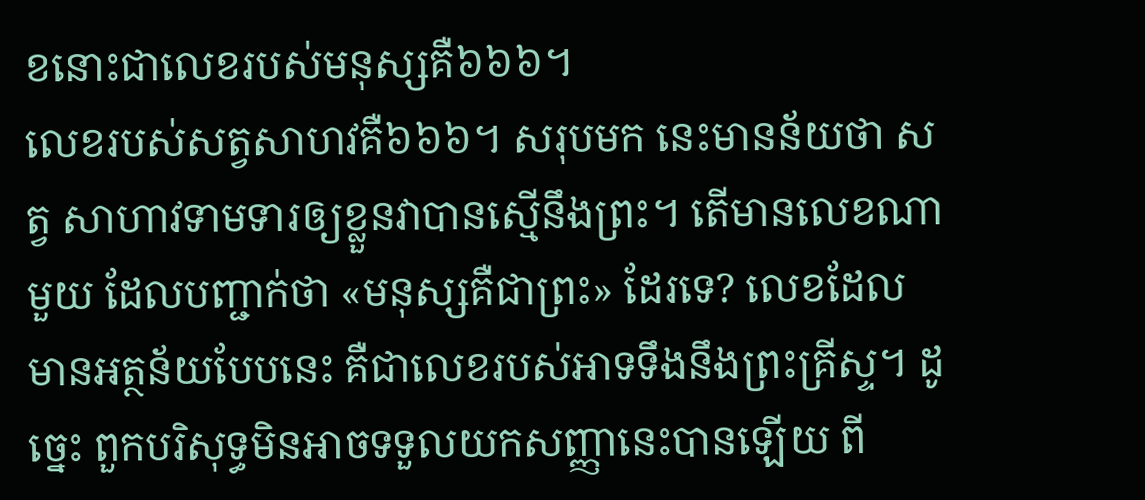ខនោះជាលេខរបស់មនុស្សគឺ៦៦៦។
លេខរបស់សត្វសាហវគឺ៦៦៦។ សរុបមក នេះមានន័យថា សត្វ សាហាវទាមទារឲ្យខ្លួនវាបានស្មើនឹងព្រះ។ តើមានលេខណាមួយ ដែលបញ្ជាក់ថា «មនុស្សគឺជាព្រះ» ដែរទេ? លេខដែលមានអត្ថន័យបែបនេះ គឺជាលេខរបស់អាទទឹងនឹងព្រះគ្រីស្ទ។ ដូច្នេះ ពួកបរិសុទ្ធមិនអាចទទួលយកសញ្ញានេះបានឡើយ ពី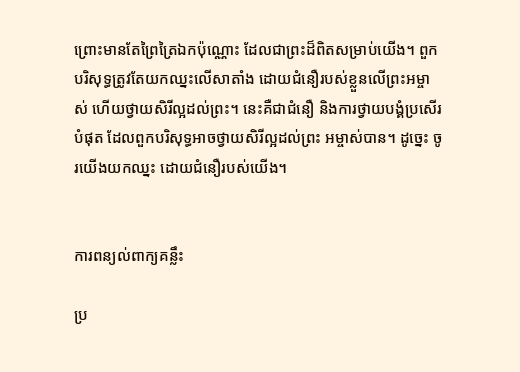ព្រោះមានតែព្រៃត្រៃឯកប៉ុណ្ណោះ ដែលជាព្រះដ៏ពិតសម្រាប់យើង។ ពួកបរិសុទ្ធត្រូវតែយកឈ្នះលើសាតាំង ដោយជំនឿរបស់ខ្លួនលើព្រះអម្ចាស់ ហើយថ្វាយសិរីល្អដល់ព្រះ។ នេះគឺជាជំនឿ និងការថ្វាយបង្គំប្រសើរបំផុត ដែលពួកបរិសុទ្ធអាចថ្វាយសិរីល្អដល់ព្រះ អម្ចាស់បាន។ ដូច្នេះ ចូរយើងយកឈ្នះ ដោយជំនឿរបស់យើង។


ការពន្យល់ពាក្យគន្លឹះ

ប្រ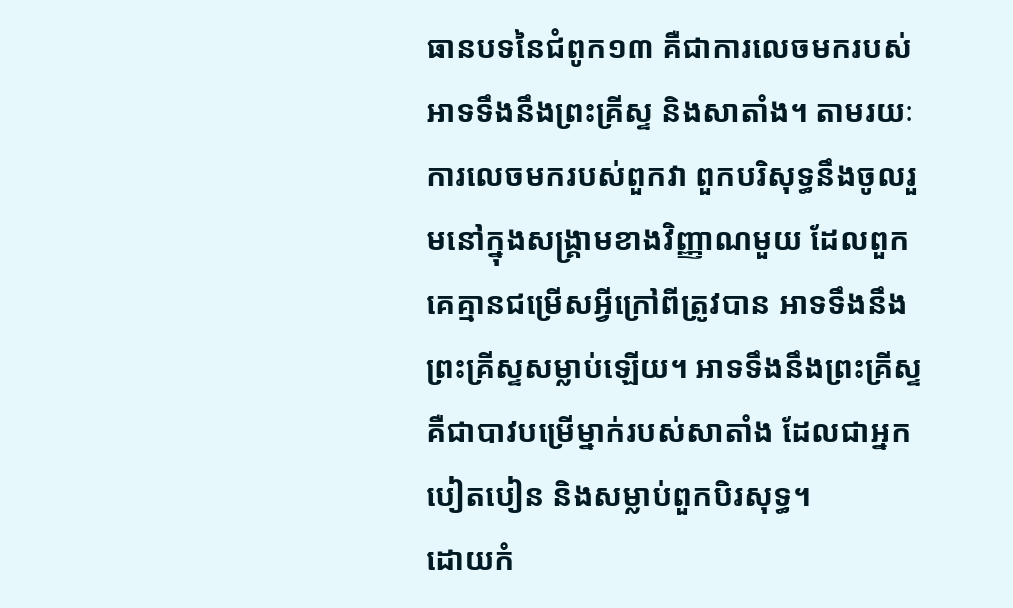ធានបទនៃជំពូក១៣ គឺជាការលេចមករបស់អាទទឹងនឹងព្រះគ្រីស្ទ និងសាតាំង។ តាមរយៈការលេចមករបស់ពួកវា ពួកបរិសុទ្ធនឹងចូលរួមនៅក្នុងសង្រ្គាមខាងវិញ្ញាណមួយ ដែលពួកគេគ្មានជម្រើសអ្វីក្រៅពីត្រូវបាន អាទទឹងនឹងព្រះគ្រីស្ទសម្លាប់ឡើយ។ អាទទឹងនឹងព្រះគ្រីស្ទគឺជាបាវបម្រើម្នាក់របស់សាតាំង ដែលជាអ្នកបៀតបៀន និងសម្លាប់ពួកបិរសុទ្ធ។
ដោយកំ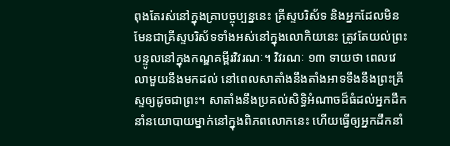ពុងតែរស់នៅក្នុងគ្រាបច្ចុប្បន្ននេះ គ្រីស្ទបរិស័ទ និងអ្នកដែលមិនមែនជាគ្រីស្ទបរិស័ទទាំងអស់នៅក្នុងលោកិយនេះ ត្រូវតែយល់ព្រះបន្ទូលនៅក្នុងកណ្ឌគម្ពីរវិវរណៈ។ វិវរណៈ ១៣ ទាយថា ពេលវេលាមួយនឹងមកដល់ នៅពេលសាតាំងនឹងតាំងអាទទឹងនឹងព្រះគ្រីស្ទឲ្យដូចជាព្រះ។ សាតាំងនឹងប្រគល់សិទ្ធិអំណាចដ៏ធំដល់អ្នកដឹកនាំនយោបាយម្នាក់នៅក្នុងពិភពលោកនេះ ហើយធ្វើឲ្យអ្នកដឹកនាំ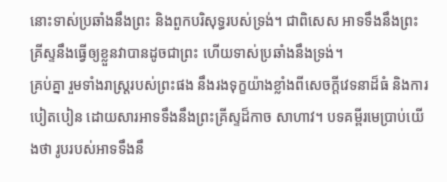នោះទាស់ប្រឆាំងនឹងព្រះ និងពួកបរិសុទ្ធរបស់ទ្រង់។ ជាពិសេស អាទទឹងនឹងព្រះគ្រីស្ទនឹងធ្វើឲ្យខ្លួនវាបានដូចជាព្រះ ហើយទាស់ប្រឆាំងនឹងទ្រង់។
គ្រប់គ្នា រួមទាំងរាស្ត្ររបស់ព្រះផង នឹងរងទុក្ខយ៉ាងខ្លាំងពីសេចក្តីវេទនាដ៏ធំ និងការបៀតបៀន ដោយសារអាទទឹងនឹងព្រះគ្រីស្ទដ៏កាច សាហាវ។ បទគម្ពីរមេប្រាប់យើងថា រូបរបស់អាទទឹងនឹ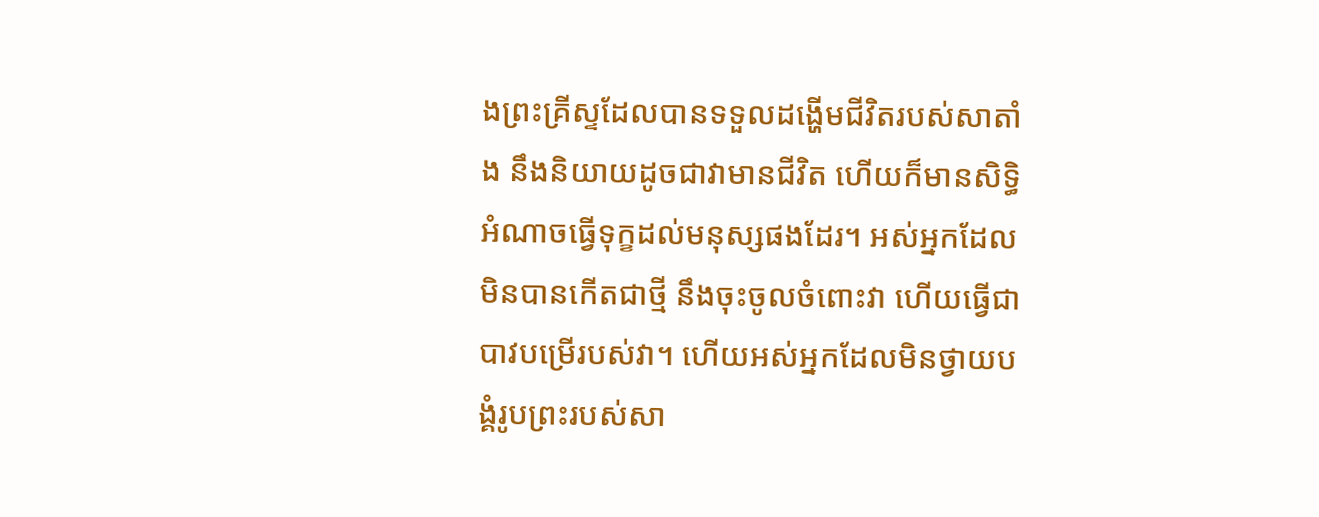ងព្រះគ្រីស្ទដែលបានទទួលដង្ហើមជីវិតរបស់សាតាំង នឹងនិយាយដូចជាវាមានជីវិត ហើយក៏មានសិទ្ធិអំណាចធ្វើទុក្ខដល់មនុស្សផងដែរ។ អស់អ្នកដែលមិនបានកើតជាថ្មី នឹងចុះចូលចំពោះវា ហើយធ្វើជាបាវបម្រើរបស់វា។ ហើយអស់អ្នកដែលមិនថ្វាយបង្គំរូបព្រះរបស់សា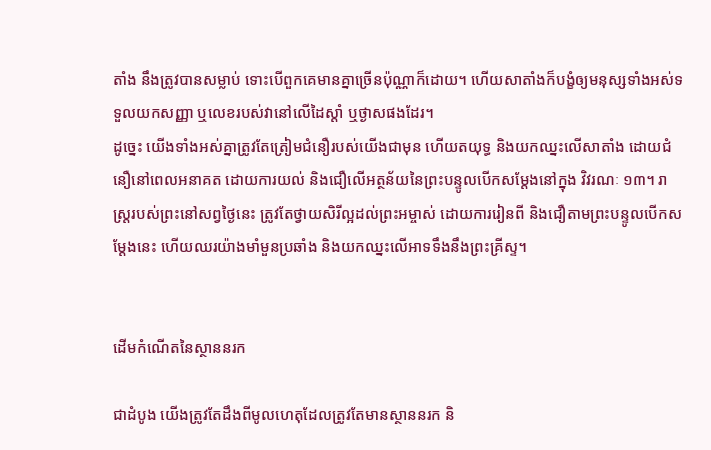តាំង នឹងត្រូវបានសម្លាប់ ទោះបើពួកគេមានគ្នាច្រើនប៉ុណ្ណាក៏ដោយ។ ហើយសាតាំងក៏បង្ខំឲ្យមនុស្សទាំងអស់ទទួលយកសញ្ញា ឬលេខរបស់វានៅលើដៃស្តាំ ឬថ្ងាសផងដែរ។
ដូច្នេះ យើងទាំងអស់គ្នាត្រូវតែត្រៀមជំនឿរបស់យើងជាមុន ហើយតយុទ្ធ និងយកឈ្នះលើសាតាំង ដោយជំនឿនៅពេលអនាគត ដោយការយល់ និងជឿលើអត្ថន័យនៃព្រះបន្ទូលបើកសម្តែងនៅក្នុង វិវរណៈ ១៣។ រាស្ត្ររបស់ព្រះនៅសព្វថ្ងៃនេះ ត្រូវតែថ្វាយសិរីល្អដល់ព្រះអម្ចាស់ ដោយការរៀនពី និងជឿតាមព្រះបន្ទូលបើកសម្តែងនេះ ហើយឈរយ៉ាងមាំមួនប្រឆាំង និងយកឈ្នះលើអាទទឹងនឹងព្រះគ្រីស្ទ។


ដើមកំណើតនៃស្ថាននរក

ជាដំបូង យើងត្រូវតែដឹងពីមូលហេតុដែលត្រូវតែមានស្ថាននរក និ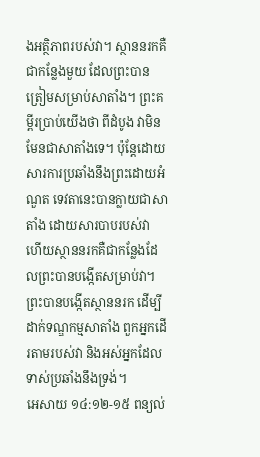ងអត្ថិភាពរបស់វា។ ស្ថាននរកគឺជាកន្លែងមួយ ដែលព្រះបានត្រៀមសម្រាប់សាតាំង។ ព្រះគម្ពីរប្រាប់យើងថា ពីដំបូង វាមិនមែនជាសាតាំងទេ។ ប៉ុន្តែដោយសារការប្រឆាំងនឹងព្រះដោយអំណួត ទេវតានេះបានក្លាយជាសាតាំង ដោយសារបាបរបស់វា ហើយស្ថាននរកគឺជាកន្លែងដែលព្រះបានបង្កើតសម្រាប់វា។ ព្រះបានបង្កើតស្ថាននរក ដើម្បីដាក់ទណ្ឌកម្មសាតាំង ពួកអ្នកដើរតាមរបស់វា និងអស់អ្នកដែលទាស់ប្រឆាំងនឹងទ្រង់។
អេសាយ ១៤:១២-១៥ ពន្យល់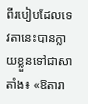ពីរបៀបដែលទេវតានេះបានក្លាយខ្លួនទៅជាសាតាំង៖ «ឱតារា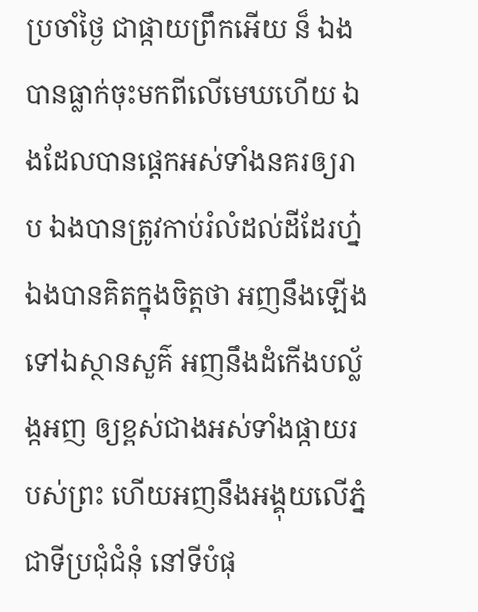ប្រចាំថ្ងៃ ជាផ្កាយព្រឹកអើយ ន៏ ឯងបានធ្លាក់ចុះមកពីលើមេឃហើយ ឯងដែលបានផ្តេកអស់ទាំងនគរឲ្យរាប ឯងបានត្រូវកាប់រំលំដល់ដីដែរហ្ន៎ ឯងបានគិតក្នុងចិត្តថា អញនឹងឡើងទៅឯស្ថានសួគ៌ អញនឹងដំកើងបល្ល័ង្កអញ ឲ្យខ្ពស់ជាងអស់ទាំងផ្កាយរបស់ព្រះ ហើយអញនឹងអង្គុយលើភ្នំជាទីប្រជុំជំនុំ នៅទីបំផុ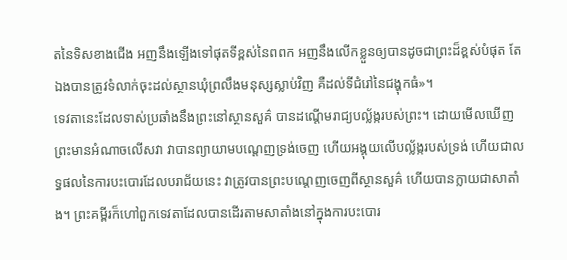តនៃទិសខាងជើង អញនឹងឡើងទៅផុតទីខ្ពស់នៃពពក អញនឹងលើកខ្លួនឲ្យបានដូចជាព្រះដ៏ខ្ពស់បំផុត តែឯងបានត្រូវទំលាក់ចុះដល់ស្ថានឃុំព្រលឹងមនុស្សស្លាប់វិញ គឺដល់ទីជំរៅនៃជង្ហុកធំ»។
ទេវតានេះដែលទាស់ប្រឆាំងនឹងព្រះនៅស្ថានសួគ៌ បានដណ្តើមរាជ្យបល្ល័ង្ករបស់ព្រះ។ ដោយមើលឃើញព្រះមានអំណាចលើសវា វាបានព្យាយាមបណ្តេញទ្រង់ចេញ ហើយអង្គុយលើបល្ល័ង្ករបស់ទ្រង់ ហើយជាលទ្ធផលនៃការបះបោរដែលបរាជ័យនេះ វាត្រូវបានព្រះបណ្តេញចេញពីស្ថានសួគ៌ ហើយបានក្លាយជាសាតាំង។ ព្រះគម្ពីរក៏ហៅពួកទេវតាដែលបានដើរតាមសាតាំងនៅក្នុងការបះបោរ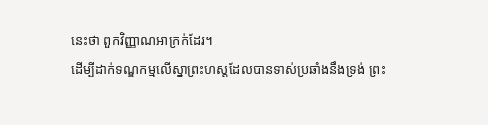នេះថា ពួកវិញ្ញាណអាក្រក់ដែរ។
ដើម្បីដាក់ទណ្ឌកម្មលើស្នាព្រះហស្តដែលបានទាស់ប្រឆាំងនឹងទ្រង់ ព្រះ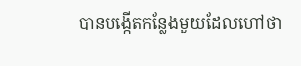បានបង្កើតកន្លែងមួយដែលហៅថា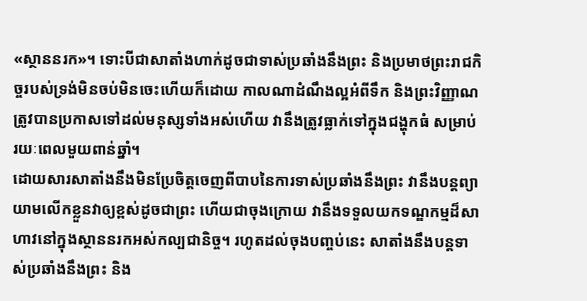«ស្ថាននរក»។ ទោះបីជាសាតាំងហាក់ដូចជាទាស់ប្រឆាំងនឹងព្រះ និងប្រមាថព្រះរាជកិច្ចរបស់ទ្រង់មិនចប់មិនចេះហើយក៏ដោយ កាលណាដំណឹងល្អអំពីទឹក និងព្រះវិញ្ញាណត្រូវបានប្រកាសទៅដល់មនុស្សទាំងអស់ហើយ វានឹងត្រូវធ្លាក់ទៅក្នុងជង្ហុកធំ សម្រាប់រយៈពេលមួយពាន់ឆ្នាំ។
ដោយសារសាតាំងនឹងមិនប្រែចិត្តចេញពីបាបនៃការទាស់ប្រឆាំងនឹងព្រះ វានឹងបន្តព្យាយាមលើកខ្លួនវាឲ្យខ្ពស់ដូចជាព្រះ ហើយជាចុងក្រោយ វានឹងទទួលយកទណ្ឌកម្មដ៏សាហាវនៅក្នុងស្ថាននរកអស់កល្បជានិច្ច។ រហូតដល់ចុងបញ្ចប់នេះ សាតាំងនឹងបន្តទាស់ប្រឆាំងនឹងព្រះ និង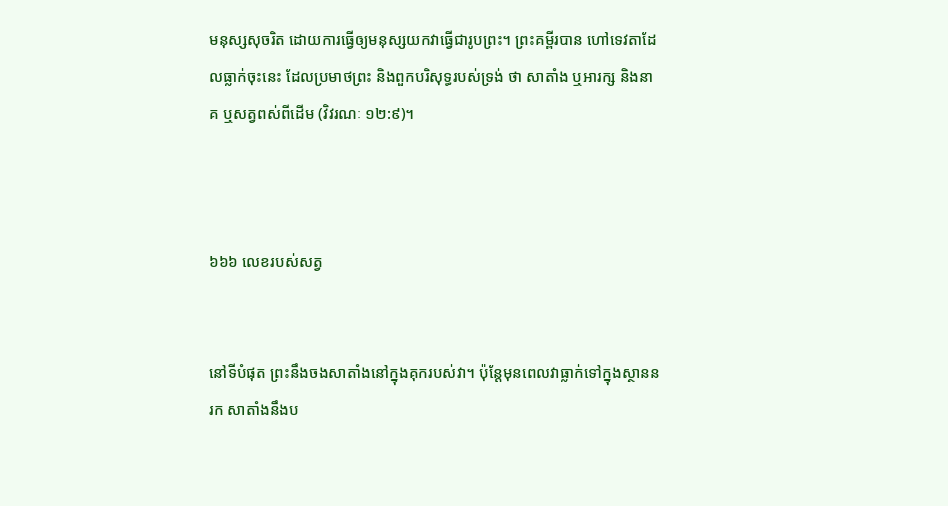មនុស្សសុចរិត ដោយការធ្វើឲ្យមនុស្សយកវាធ្វើជារូបព្រះ។ ព្រះគម្ពីរបាន ហៅទេវតាដែលធ្លាក់ចុះនេះ ដែលប្រមាថព្រះ និងពួកបរិសុទ្ធរបស់ទ្រង់ ថា សាតាំង ឬអារក្ស និងនាគ ឬសត្វពស់ពីដើម (វិវរណៈ ១២:៩)។



៦៦៦ លេខរបស់សត្វ


នៅទីបំផុត ព្រះនឹងចងសាតាំងនៅក្នុងគុករបស់វា។ ប៉ុន្តែមុនពេលវាធ្លាក់ទៅក្នុងស្ថាននរក សាតាំងនឹងប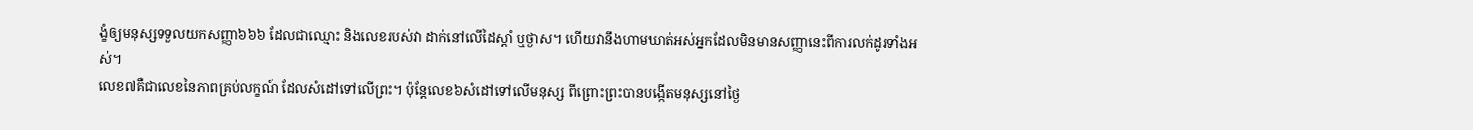ង្ខំឲ្យមនុស្សទទួលយកសញ្ញា៦៦៦ ដែលជាឈ្មោះ និងលេខរបស់វា ដាក់នៅលើដៃស្តាំ ឬថ្ងាស។ ហើយវានឹងហាមឃាត់អស់អ្នកដែលមិនមានសញ្ញានេះពីការលក់ដូរទាំងអស់។
លេខ៧គឺជាលេខនៃភាពគ្រប់លក្ខណ៍ ដែលសំដៅទៅលើព្រះ។ ប៉ុន្តែលេខ៦សំដៅទៅលើមនុស្ស ពីព្រោះព្រះបានបង្កើតមនុស្សនៅថ្ងៃ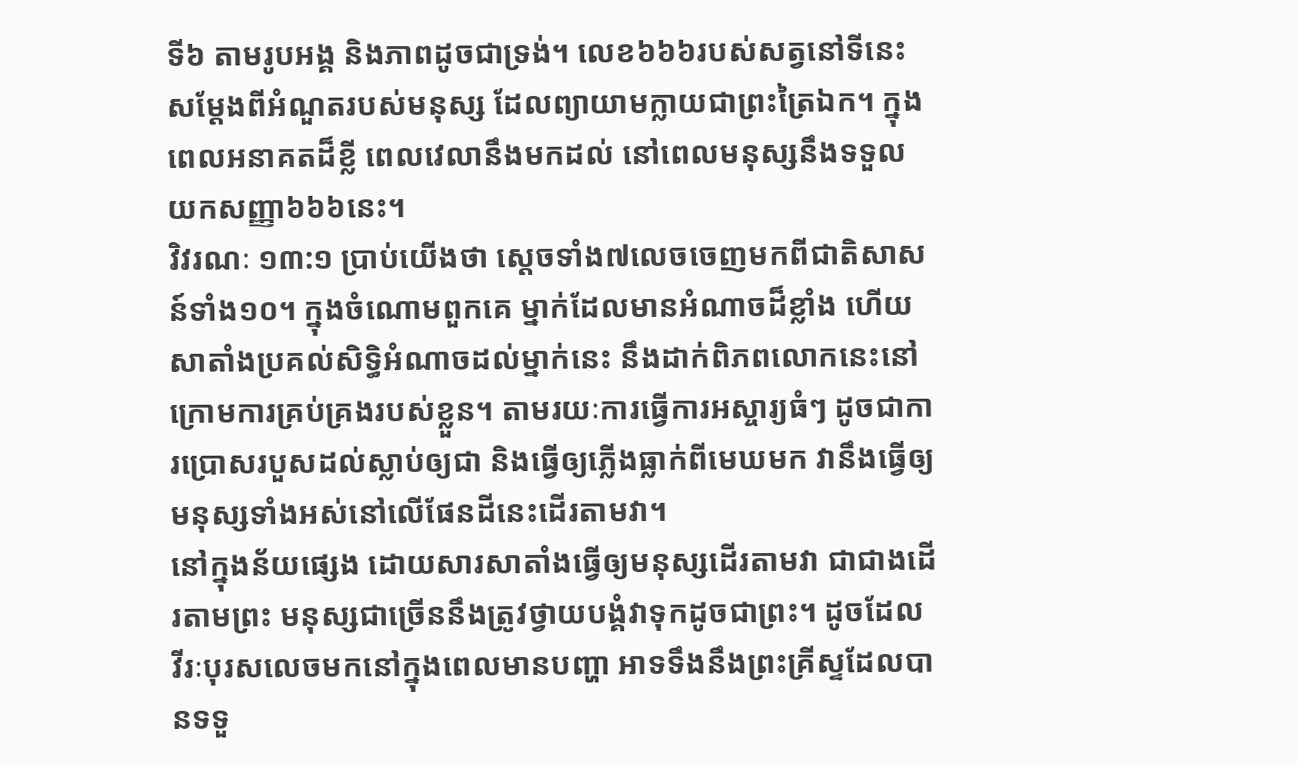ទី៦ តាមរូបអង្គ និងភាពដូចជាទ្រង់។ លេខ៦៦៦របស់សត្វនៅទីនេះ សម្តែងពីអំណួតរបស់មនុស្ស ដែលព្យាយាមក្លាយជាព្រះត្រៃឯក។ ក្នុងពេលអនាគតដ៏ខ្លី ពេលវេលានឹងមកដល់ នៅពេលមនុស្សនឹងទទួលយកសញ្ញា៦៦៦នេះ។
វិវរណៈ ១៣:១ ប្រាប់យើងថា ស្តេចទាំង៧លេចចេញមកពីជាតិសាសន៍ទាំង១០។ ក្នុងចំណោមពួកគេ ម្នាក់ដែលមានអំណាចដ៏ខ្លាំង ហើយសាតាំងប្រគល់សិទ្ធិអំណាចដល់ម្នាក់នេះ នឹងដាក់ពិភពលោកនេះនៅក្រោមការគ្រប់គ្រងរបស់ខ្លួន។ តាមរយៈការធ្វើការអស្ចារ្យធំៗ ដូចជាការប្រោសរបួសដល់ស្លាប់ឲ្យជា និងធ្វើឲ្យភ្លើងធ្លាក់ពីមេឃមក វានឹងធ្វើឲ្យមនុស្សទាំងអស់នៅលើផែនដីនេះដើរតាមវា។
នៅក្នុងន័យផ្សេង ដោយសារសាតាំងធ្វើឲ្យមនុស្សដើរតាមវា ជាជាងដើរតាមព្រះ មនុស្សជាច្រើននឹងត្រូវថ្វាយបង្គំវាទុកដូចជាព្រះ។ ដូចដែល វីរៈបុរសលេចមកនៅក្នុងពេលមានបញ្ហា អាទទឹងនឹងព្រះគ្រីស្ទដែលបានទទួ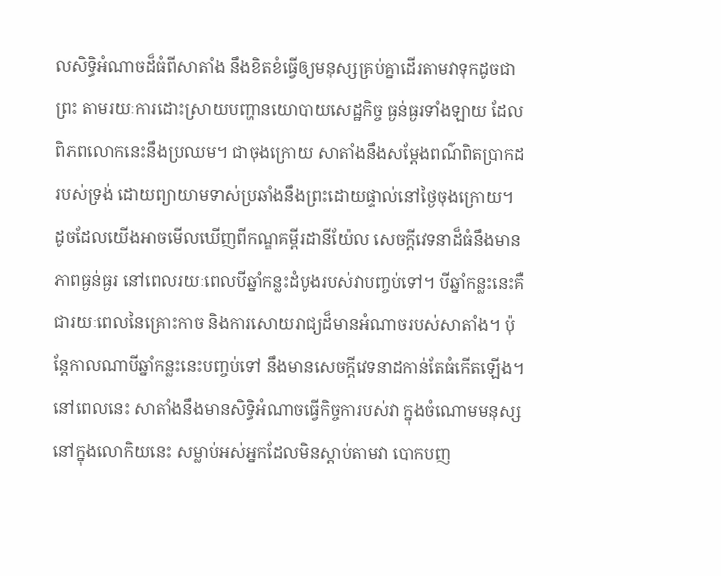លសិទ្ធិអំណាចដ៏ធំពីសាតាំង នឹងខិតខំធ្វើឲ្យមនុស្សគ្រប់គ្នាដើរតាមវាទុកដូចជាព្រះ តាមរយៈការដោះស្រាយបញ្ហានយោបាយសេដ្ឋកិច្ច ធ្ងន់ធ្ងរទាំងឡាយ ដែលពិភពលោកនេះនឹងប្រឈម។ ជាចុងក្រោយ សាតាំងនឹងសម្តែងពណ៌ពិតប្រាកដរបស់ទ្រង់ ដោយព្យាយាមទាស់ប្រឆាំងនឹងព្រះដោយផ្ទាល់នៅថ្ងៃចុងក្រោយ។
ដូចដែលយើងអាចមើលឃើញពីកណ្ឌគម្ពីរដានីយ៉ែល សេចក្តីវេទនាដ៏ធំនឹងមានភាពធ្ងន់ធ្ងរ នៅពេលរយៈពេលបីឆ្នាំកន្លះដំបូងរបស់វាបញ្ចប់ទៅ។ បីឆ្នាំកន្លះនេះគឺជារយៈពេលនៃគ្រោះកាច និងការសោយរាជ្យដ៏មានអំណាចរបស់សាតាំង។ ប៉ុន្តែកាលណាបីឆ្នាំកន្លះនេះបញ្ចប់ទៅ នឹងមានសេចក្តីវេទនាដកាន់តែធំកើតឡើង។ នៅពេលនេះ សាតាំងនឹងមានសិទ្ធិអំណាចធ្វើកិច្ចការបស់វា ក្នុងចំណោមមនុស្សនៅក្នុងលោកិយនេះ សម្លាប់អស់អ្នកដែលមិនស្តាប់តាមវា បោកបញ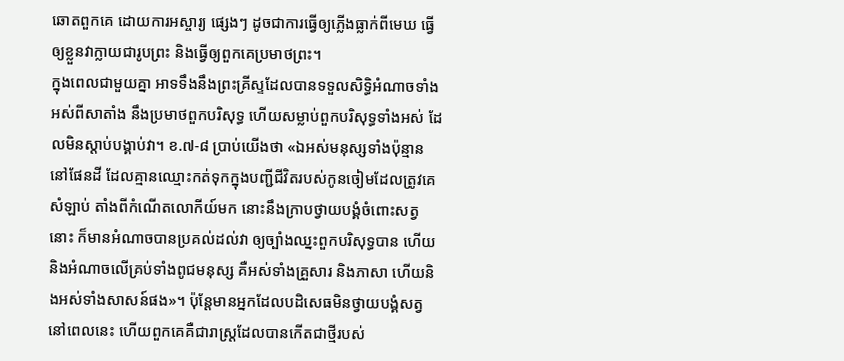ឆោតពួកគេ ដោយការអស្ចារ្យ ផ្សេងៗ ដូចជាការធ្វើឲ្យភ្លើងធ្លាក់ពីមេឃ ធ្វើឲ្យខ្លួនវាក្លាយជារូបព្រះ និងធ្វើឲ្យពួកគេប្រមាថព្រះ។
ក្នុងពេលជាមួយគ្នា អាទទឹងនឹងព្រះគ្រីស្ទដែលបានទទួលសិទ្ធិអំណាចទាំងអស់ពីសាតាំង នឹងប្រមាថពួកបរិសុទ្ធ ហើយសម្លាប់ពួកបរិសុទ្ធទាំងអស់ ដែលមិនស្តាប់បង្គាប់វា។ ខ.៧-៨ ប្រាប់យើងថា «ឯអស់មនុស្សទាំងប៉ុន្មាននៅផែនដី ដែលគ្មានឈ្មោះកត់ទុកក្នុងបញ្ជីជីវិតរបស់កូនចៀមដែលត្រូវគេសំឡាប់ តាំងពីកំណើតលោកីយ៍មក នោះនឹងក្រាបថ្វាយបង្គំចំពោះសត្វនោះ ក៏មានអំណាចបានប្រគល់ដល់វា ឲ្យច្បាំងឈ្នះពួកបរិសុទ្ធបាន ហើយនិងអំណាចលើគ្រប់ទាំងពូជមនុស្ស គឺអស់ទាំងគ្រួសារ និងភាសា ហើយនិងអស់ទាំងសាសន៍ផង»។ ប៉ុន្តែមានអ្នកដែលបដិសេធមិនថ្វាយបង្គំសត្វនៅពេលនេះ ហើយពួកគេគឺជារាស្ត្រដែលបានកើតជាថ្មីរបស់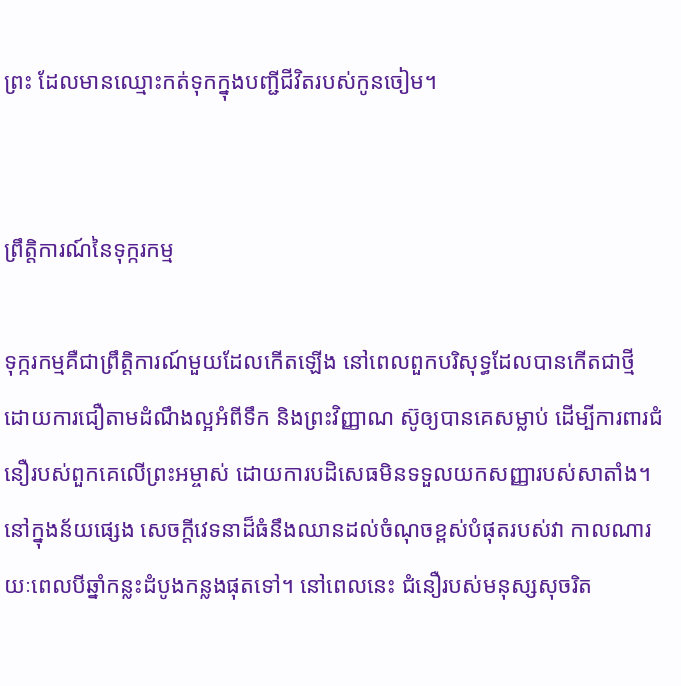ព្រះ ដែលមានឈ្មោះកត់ទុកក្នុងបញ្ជីជីវិតរបស់កូនចៀម។


ព្រឹត្តិការណ៍នៃទុក្ករកម្ម

ទុក្ករកម្មគឺជាព្រឹត្តិការណ៍មួយដែលកើតឡើង នៅពេលពួកបរិសុទ្ធដែលបានកើតជាថ្មី ដោយការជឿតាមដំណឹងល្អអំពីទឹក និងព្រះវិញ្ញាណ ស៊ូឲ្យបានគេសម្លាប់ ដើម្បីការពារជំនឿរបស់ពួកគេលើព្រះអម្ចាស់ ដោយការបដិសេធមិនទទួលយកសញ្ញារបស់សាតាំង។ នៅក្នុងន័យផ្សេង សេចក្តីវេទនាដ៏ធំនឹងឈានដល់ចំណុចខ្ពស់បំផុតរបស់វា កាលណារយៈពេលបីឆ្នាំកន្លះដំបូងកន្លងផុតទៅ។ នៅពេលនេះ ជំនឿរបស់មនុស្សសុចរិត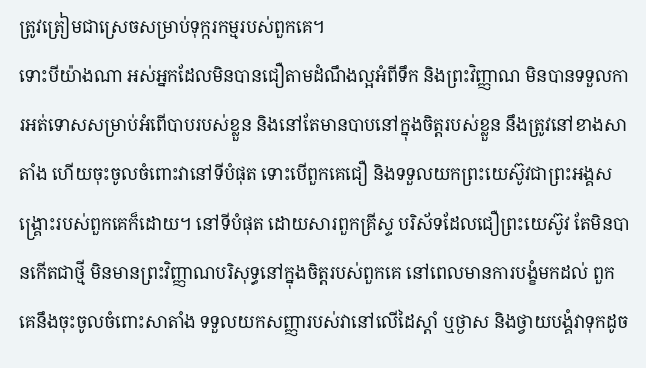ត្រូវត្រៀមជាស្រេចសម្រាប់ទុក្ករកម្មរបស់ពួកគេ។
ទោះបីយ៉ាងណា អស់អ្នកដែលមិនបានជឿតាមដំណឹងល្អអំពីទឹក និងព្រះវិញ្ញាណ មិនបានទទួលការអត់ទោសសម្រាប់អំពើបាបរបស់ខ្លួន និងនៅតែមានបាបនៅក្នុងចិត្តរបស់ខ្លួន នឹងត្រូវនៅខាងសាតាំង ហើយចុះចូលចំពោះវានៅទីបំផុត ទោះបើពួកគេជឿ និងទទួលយកព្រះយេស៊ូវជាព្រះអង្គសង្រ្គោះរបស់ពួកគេក៏ដោយ។ នៅទីបំផុត ដោយសារពួកគ្រីស្ទ បរិស័ទដែលជឿព្រះយេស៊ូវ តែមិនបានកើតជាថ្មី មិនមានព្រះវិញ្ញាណបរិសុទ្ធនៅក្នុងចិត្តរបស់ពួកគេ នៅពេលមានការបង្ខំមកដល់ ពួកគេនឹងចុះចូលចំពោះសាតាំង ទទួលយកសញ្ញារបស់វានៅលើដៃស្តាំ ឬថ្ងាស និងថ្វាយបង្គំវាទុកដូច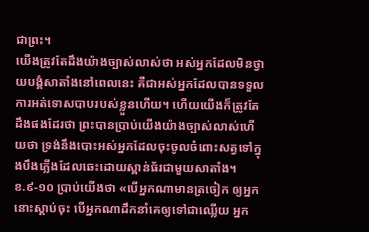ជាព្រះ។
យើងត្រូវតែដឹងយ៉ាងច្បាស់លាស់ថា អស់អ្នកដែលមិនថ្វាយបង្គំសាតាំងនៅពេលនេះ គឺជាអស់អ្នកដែលបានទទួលការអត់ទោសបាបរបស់ខ្លួនហើយ។ ហើយយើងក៏ត្រូវតែដឹងផងដែរថា ព្រះបានប្រាប់យើងយ៉ាងច្បាស់លាស់ហើយថា ទ្រង់នឹងបោះអស់អ្នកដែលចុះចូលចំពោះសត្វទៅក្នុងបឹងភ្លើងដែលឆេះដោយស្ពាន់ធ័រជាមួយសាតាំង។
ខ.៩-១០ ប្រាប់យើងថា «បើអ្នកណាមានត្រចៀក ឲ្យអ្នកនោះស្តាប់ចុះ បើអ្នកណាដឹកនាំគេឲ្យទៅជាឈ្លើយ អ្នក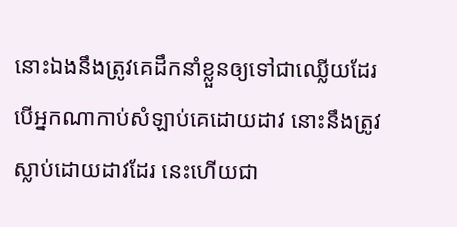នោះឯងនឹងត្រូវគេដឹកនាំខ្លួនឲ្យទៅជាឈ្លើយដែរ បើអ្នកណាកាប់សំឡាប់គេដោយដាវ នោះនឹងត្រូវស្លាប់ដោយដាវដែរ នេះហើយជា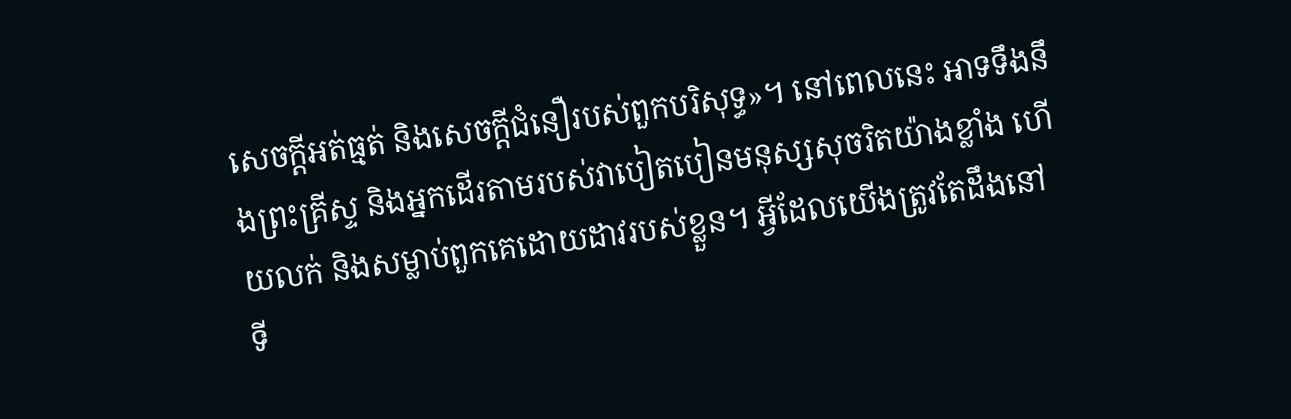សេចក្តីអត់ធ្មត់ និងសេចក្តីជំនឿរបស់ពួកបរិសុទ្ធ»។ នៅពេលនេះ អាទទឹងនឹងព្រះគ្រីស្ទ និងអ្នកដើរតាមរបស់វាបៀតបៀនមនុស្សសុចរិតយ៉ាងខ្លាំង ហើយលក់ និងសម្លាប់ពួកគេដោយដាវរបស់ខ្លួន។ អ្វីដែលយើងត្រូវតែដឹងនៅទី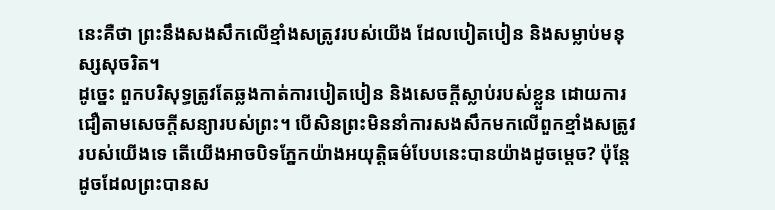នេះគឺថា ព្រះនឹងសងសឹកលើខ្មាំងសត្រូវរបស់យើង ដែលបៀតបៀន និងសម្លាប់មនុស្សសុចរិត។
ដូច្នេះ ពួកបរិសុទ្ធត្រូវតែឆ្លងកាត់ការបៀតបៀន និងសេចក្តីស្លាប់របស់ខ្លួន ដោយការជឿតាមសេចក្តីសន្យារបស់ព្រះ។ បើសិនព្រះមិននាំការសងសឹកមកលើពួកខ្មាំងសត្រូវរបស់យើងទេ តើយើងអាចបិទភ្នែកយ៉ាងអយុត្តិធម៌បែបនេះបានយ៉ាងដូចម្តេច? ប៉ុន្តែដូចដែលព្រះបានស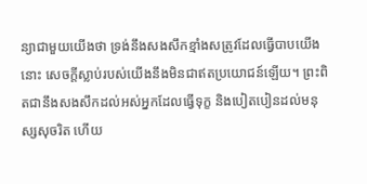ន្យាជាមួយយើងថា ទ្រង់នឹងសងសឹកខ្មាំងសត្រូវដែលធ្វើបាបយើង នោះ សេចក្តីស្លាប់របស់យើងនឹងមិនជាឥតប្រយោជន៍ឡើយ។ ព្រះពិតជានឹងសងសឹកដល់អស់អ្នកដែលធ្វើទុក្ខ និងបៀតបៀនដល់មនុស្សសុចរិត ហើយ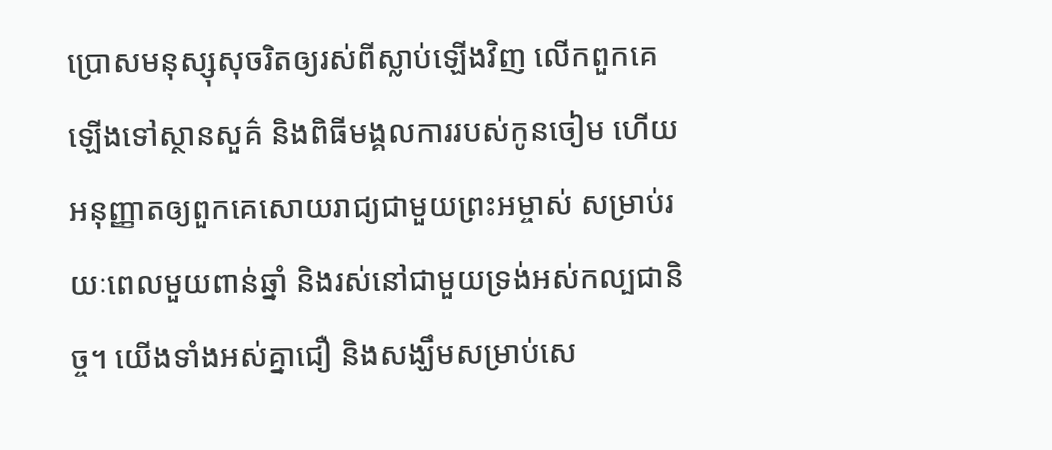ប្រោសមនុស្សុសុចរិតឲ្យរស់ពីស្លាប់ឡើងវិញ លើកពួកគេឡើងទៅស្ថានសួគ៌ និងពិធីមង្គលការរបស់កូនចៀម ហើយអនុញ្ញាតឲ្យពួកគេសោយរាជ្យជាមួយព្រះអម្ចាស់ សម្រាប់រយៈពេលមួយពាន់ឆ្នាំ និងរស់នៅជាមួយទ្រង់អស់កល្បជានិច្ច។ យើងទាំងអស់គ្នាជឿ និងសង្ឃឹមសម្រាប់សេ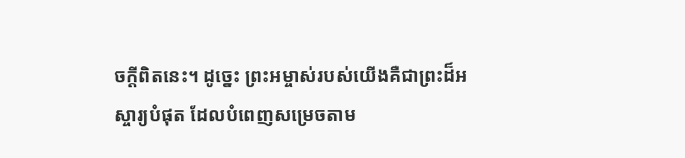ចក្តីពិតនេះ។ ដូច្នេះ ព្រះអម្ចាស់របស់យើងគឺជាព្រះដ៏អស្ចារ្យបំផុត ដែលបំពេញសម្រេចតាម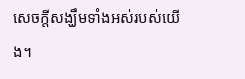សេចក្តីសង្ឃឹមទាំងអស់របស់យើង។